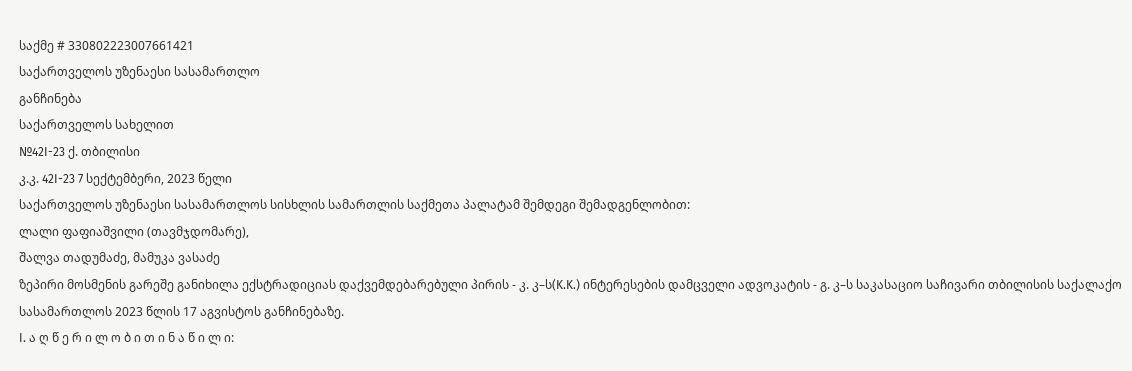საქმე # 330802223007661421
საქართველოს უზენაესი სასამართლო
განჩინება
საქართველოს სახელით
№42I-23 ქ. თბილისი
კ.კ. 42I-23 7 სექტემბერი, 2023 წელი
საქართველოს უზენაესი სასამართლოს სისხლის სამართლის საქმეთა პალატამ შემდეგი შემადგენლობით:
ლალი ფაფიაშვილი (თავმჯდომარე),
შალვა თადუმაძე, მამუკა ვასაძე
ზეპირი მოსმენის გარეშე განიხილა ექსტრადიციას დაქვემდებარებული პირის - კ. კ–ს(K.K.) ინტერესების დამცველი ადვოკატის - გ. კ–ს საკასაციო საჩივარი თბილისის საქალაქო სასამართლოს 2023 წლის 17 აგვისტოს განჩინებაზე.
I. ა ღ წ ე რ ი ლ ო ბ ი თ ი ნ ა წ ი ლ ი: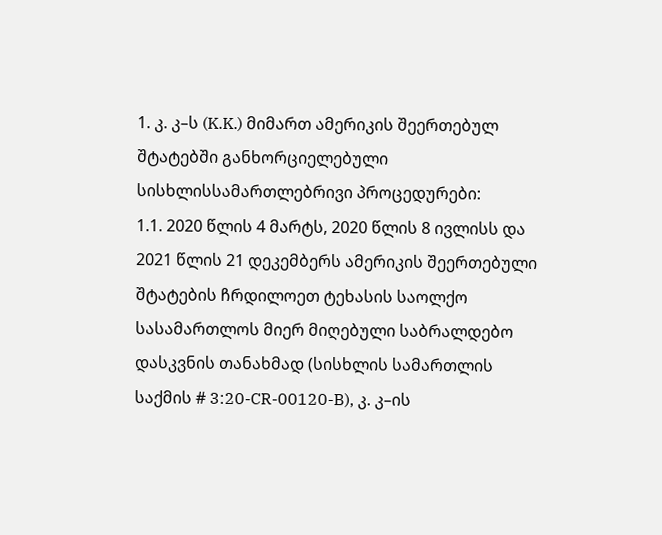1. კ. კ–ს (K.K.) მიმართ ამერიკის შეერთებულ შტატებში განხორციელებული სისხლისსამართლებრივი პროცედურები:
1.1. 2020 წლის 4 მარტს, 2020 წლის 8 ივლისს და 2021 წლის 21 დეკემბერს ამერიკის შეერთებული შტატების ჩრდილოეთ ტეხასის საოლქო სასამართლოს მიერ მიღებული საბრალდებო დასკვნის თანახმად (სისხლის სამართლის საქმის # 3:20-CR-00120-B), კ. კ–ის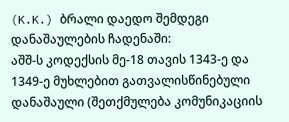(K.K.) ბრალი დაედო შემდეგი დანაშაულების ჩადენაში:
აშშ-ს კოდექსის მე-18 თავის 1343-ე და 1349-ე მუხლებით გათვალისწინებული დანაშაული (შეთქმულება კომუნიკაციის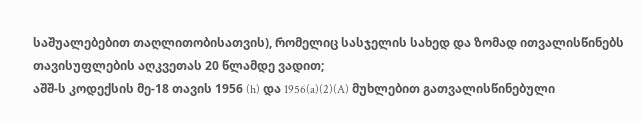საშუალებებით თაღლითობისათვის), რომელიც სასჯელის სახედ და ზომად ითვალისწინებს თავისუფლების აღკვეთას 20 წლამდე ვადით;
აშშ-ს კოდექსის მე-18 თავის 1956 (h) და 1956(a)(2)(A) მუხლებით გათვალისწინებული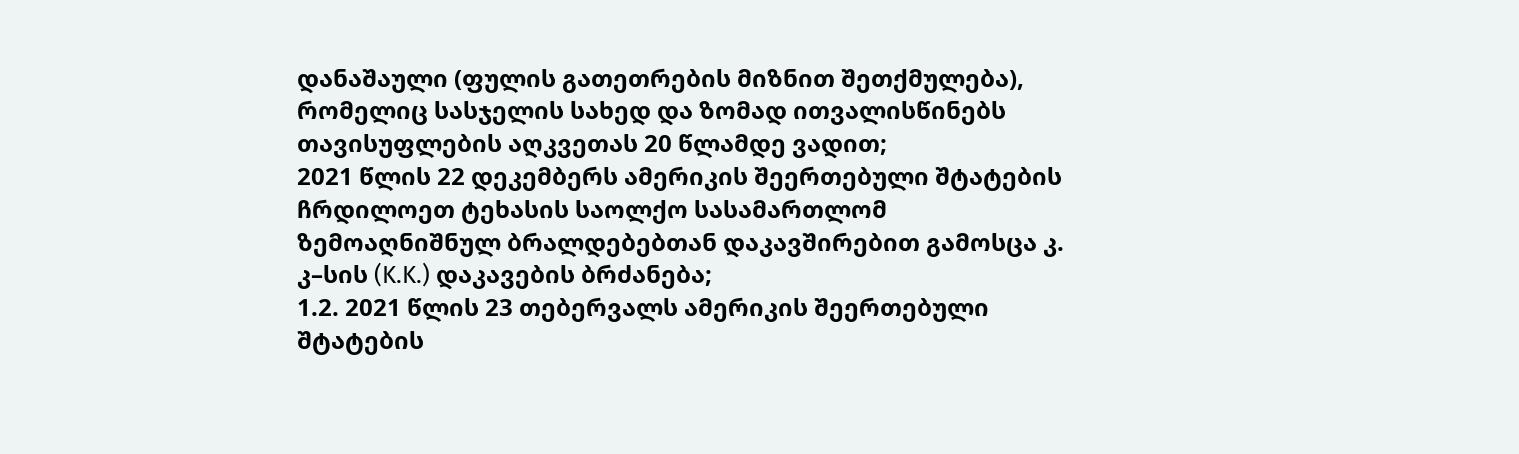დანაშაული (ფულის გათეთრების მიზნით შეთქმულება), რომელიც სასჯელის სახედ და ზომად ითვალისწინებს თავისუფლების აღკვეთას 20 წლამდე ვადით;
2021 წლის 22 დეკემბერს ამერიკის შეერთებული შტატების ჩრდილოეთ ტეხასის საოლქო სასამართლომ ზემოაღნიშნულ ბრალდებებთან დაკავშირებით გამოსცა კ. კ–სის (K.K.) დაკავების ბრძანება;
1.2. 2021 წლის 23 თებერვალს ამერიკის შეერთებული შტატების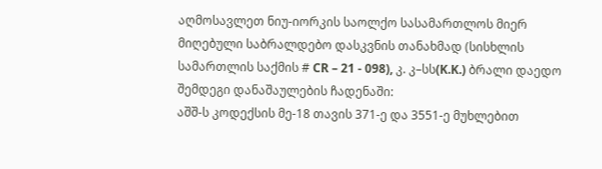აღმოსავლეთ ნიუ-იორკის საოლქო სასამართლოს მიერ მიღებული საბრალდებო დასკვნის თანახმად (სისხლის სამართლის საქმის # CR – 21 - 098), კ. კ–სს(K.K.) ბრალი დაედო შემდეგი დანაშაულების ჩადენაში:
აშშ-ს კოდექსის მე-18 თავის 371-ე და 3551-ე მუხლებით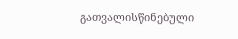გათვალისწინებული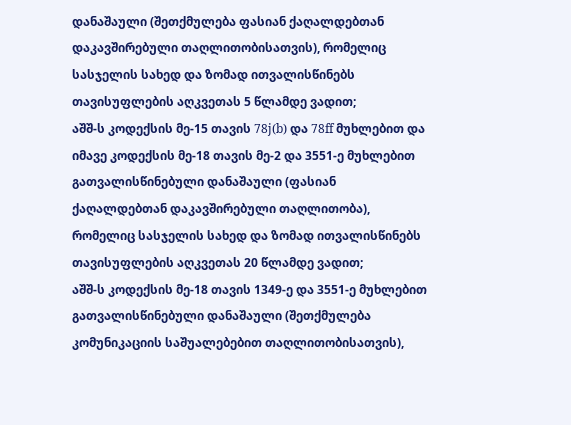დანაშაული (შეთქმულება ფასიან ქაღალდებთან დაკავშირებული თაღლითობისათვის), რომელიც სასჯელის სახედ და ზომად ითვალისწინებს თავისუფლების აღკვეთას 5 წლამდე ვადით;
აშშ-ს კოდექსის მე-15 თავის 78j(b) და 78ff მუხლებით და იმავე კოდექსის მე-18 თავის მე-2 და 3551-ე მუხლებით გათვალისწინებული დანაშაული (ფასიან ქაღალდებთან დაკავშირებული თაღლითობა), რომელიც სასჯელის სახედ და ზომად ითვალისწინებს თავისუფლების აღკვეთას 20 წლამდე ვადით;
აშშ-ს კოდექსის მე-18 თავის 1349-ე და 3551-ე მუხლებით გათვალისწინებული დანაშაული (შეთქმულება კომუნიკაციის საშუალებებით თაღლითობისათვის),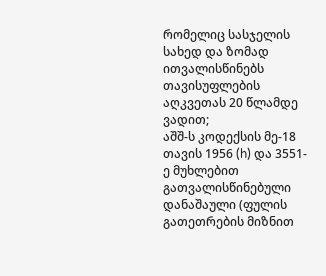რომელიც სასჯელის სახედ და ზომად ითვალისწინებს თავისუფლების აღკვეთას 20 წლამდე ვადით;
აშშ-ს კოდექსის მე-18 თავის 1956 (h) და 3551-ე მუხლებით გათვალისწინებული დანაშაული (ფულის გათეთრების მიზნით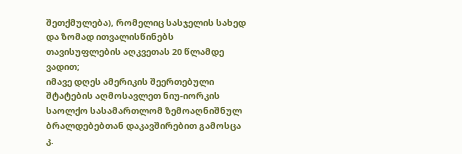შეთქმულება), რომელიც სასჯელის სახედ და ზომად ითვალისწინებს თავისუფლების აღკვეთას 20 წლამდე ვადით;
იმავე დღეს ამერიკის შეერთებული შტატების აღმოსავლეთ ნიუ-იორკის საოლქო სასამართლომ ზემოაღნიშნულ ბრალდებებთან დაკავშირებით გამოსცა კ.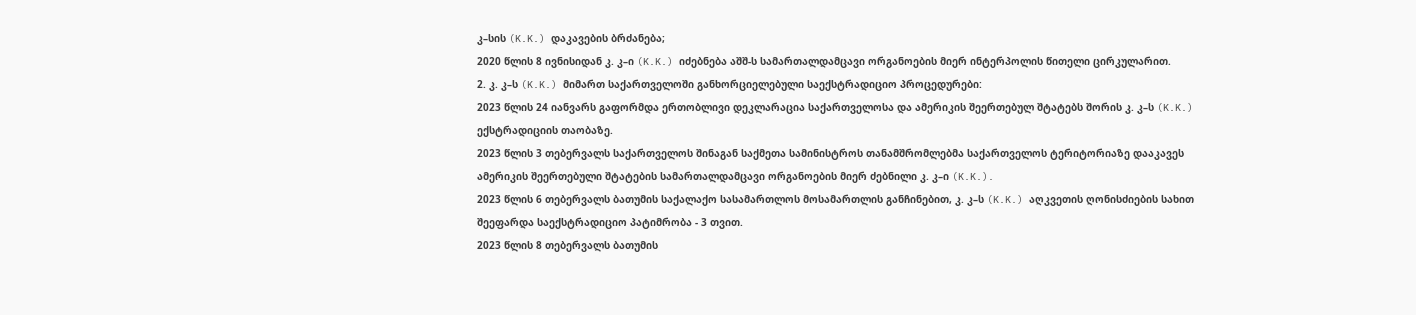კ–სის (K.K.) დაკავების ბრძანება;
2020 წლის 8 ივნისიდან კ. კ–ი (K.K.) იძებნება აშშ-ს სამართალდამცავი ორგანოების მიერ ინტერპოლის წითელი ცირკულარით.
2. კ. კ–ს (K.K.) მიმართ საქართველოში განხორციელებული საექსტრადიციო პროცედურები:
2023 წლის 24 იანვარს გაფორმდა ერთობლივი დეკლარაცია საქართველოსა და ამერიკის შეერთებულ შტატებს შორის კ. კ–ს (K.K.) ექსტრადიციის თაობაზე.
2023 წლის 3 თებერვალს საქართველოს შინაგან საქმეთა სამინისტროს თანამშრომლებმა საქართველოს ტერიტორიაზე დააკავეს ამერიკის შეერთებული შტატების სამართალდამცავი ორგანოების მიერ ძებნილი კ. კ–ი (K.K.).
2023 წლის 6 თებერვალს ბათუმის საქალაქო სასამართლოს მოსამართლის განჩინებით, კ. კ–ს (K.K.) აღკვეთის ღონისძიების სახით შეეფარდა საექსტრადიციო პატიმრობა - 3 თვით.
2023 წლის 8 თებერვალს ბათუმის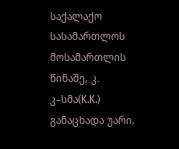საქალაქო სასამართლოს მოსამართლის წინაშე, კ. კ–სმა(K.K.) განაცხადა უარი,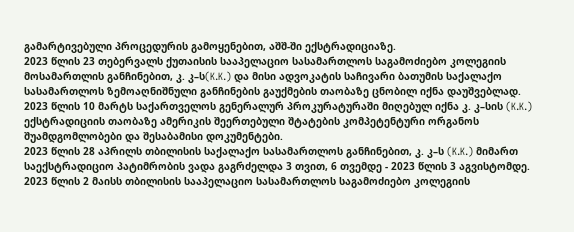გამარტივებული პროცედურის გამოყენებით, აშშ-ში ექსტრადიციაზე.
2023 წლის 23 თებერვალს ქუთაისის სააპელაციო სასამართლოს საგამოძიებო კოლეგიის მოსამართლის განჩინებით, კ. კ–ს(K.K.) და მისი ადვოკატის საჩივარი ბათუმის საქალაქო სასამართლოს ზემოაღნიშნული განჩინების გაუქმების თაობაზე ცნობილ იქნა დაუშვებლად.
2023 წლის 10 მარტს საქართველოს გენერალურ პროკურატურაში მიღებულ იქნა კ. კ–სის (K.K.) ექსტრადიციის თაობაზე ამერიკის შეერთებული შტატების კომპეტენტური ორგანოს შუამდგომლობები და შესაბამისი დოკუმენტები.
2023 წლის 28 აპრილს თბილისის საქალაქო სასამართლოს განჩინებით, კ. კ–ს (K.K.) მიმართ საექსტრადიციო პატიმრობის ვადა გაგრძელდა 3 თვით, 6 თვემდე - 2023 წლის 3 აგვისტომდე.
2023 წლის 2 მაისს თბილისის სააპელაციო სასამართლოს საგამოძიებო კოლეგიის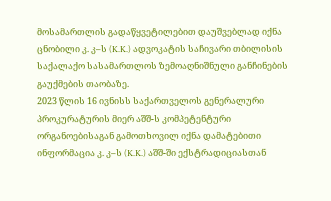მოსამართლის გადაწყვეტილებით დაუშვებლად იქნა ცნობილი კ. კ–ს (K.K.) ადვოკატის საჩივარი თბილისის საქალაქო სასამართლოს ზემოაღნიშნული განჩინების გაუქმების თაობაზე.
2023 წლის 16 ივნისს საქართველოს გენერალური პროკურატურის მიერ აშშ-ს კომპეტენტური ორგანოებისაგან გამოთხოვილ იქნა დამატებითი ინფორმაცია კ. კ–ს (K.K.) აშშ-ში ექსტრადიციასთან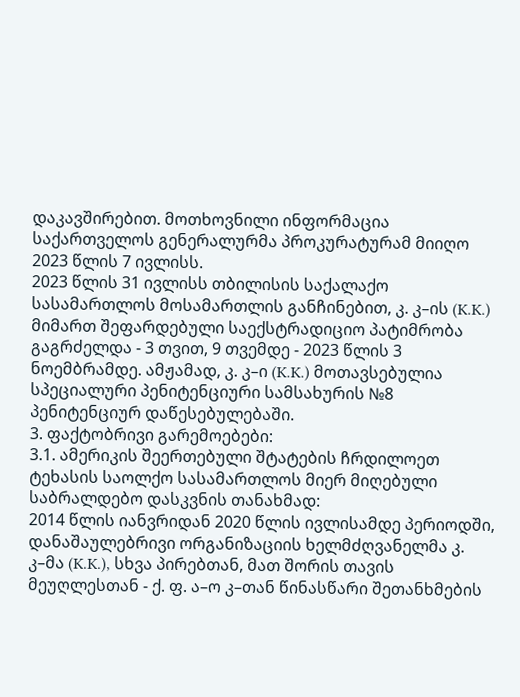დაკავშირებით. მოთხოვნილი ინფორმაცია საქართველოს გენერალურმა პროკურატურამ მიიღო 2023 წლის 7 ივლისს.
2023 წლის 31 ივლისს თბილისის საქალაქო სასამართლოს მოსამართლის განჩინებით, კ. კ–ის (K.K.) მიმართ შეფარდებული საექსტრადიციო პატიმრობა გაგრძელდა - 3 თვით, 9 თვემდე - 2023 წლის 3 ნოემბრამდე. ამჟამად, კ. კ–ი (K.K.) მოთავსებულია სპეციალური პენიტენციური სამსახურის №8 პენიტენციურ დაწესებულებაში.
3. ფაქტობრივი გარემოებები:
3.1. ამერიკის შეერთებული შტატების ჩრდილოეთ ტეხასის საოლქო სასამართლოს მიერ მიღებული საბრალდებო დასკვნის თანახმად:
2014 წლის იანვრიდან 2020 წლის ივლისამდე პერიოდში, დანაშაულებრივი ორგანიზაციის ხელმძღვანელმა კ. კ–მა (K.K.), სხვა პირებთან, მათ შორის თავის მეუღლესთან - ქ. ფ. ა–ო კ–თან წინასწარი შეთანხმების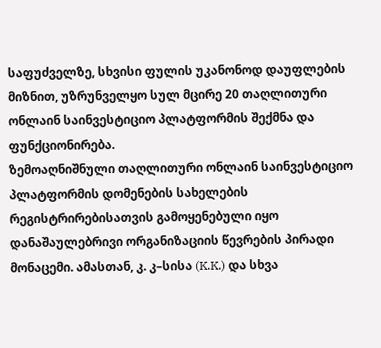საფუძველზე, სხვისი ფულის უკანონოდ დაუფლების მიზნით, უზრუნველყო სულ მცირე 20 თაღლითური ონლაინ საინვესტიციო პლატფორმის შექმნა და ფუნქციონირება.
ზემოაღნიშნული თაღლითური ონლაინ საინვესტიციო პლატფორმის დომენების სახელების რეგისტრირებისათვის გამოყენებული იყო დანაშაულებრივი ორგანიზაციის წევრების პირადი მონაცემი. ამასთან, კ. კ–სისა (K.K.) და სხვა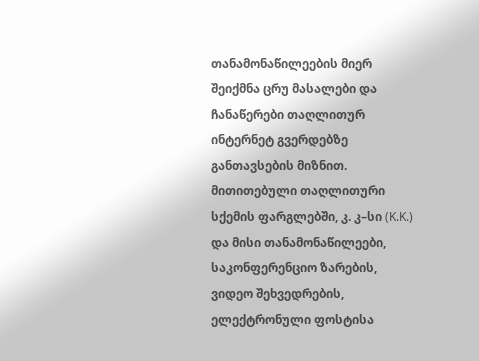თანამონაწილეების მიერ შეიქმნა ცრუ მასალები და ჩანაწერები თაღლითურ ინტერნეტ გვერდებზე განთავსების მიზნით.
მითითებული თაღლითური სქემის ფარგლებში, კ. კ–სი (K.K.) და მისი თანამონაწილეები, საკონფერენციო ზარების, ვიდეო შეხვედრების, ელექტრონული ფოსტისა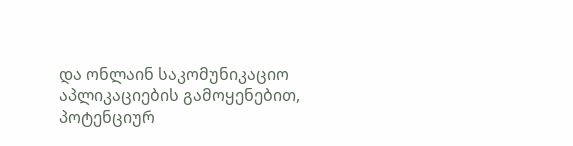და ონლაინ საკომუნიკაციო აპლიკაციების გამოყენებით, პოტენციურ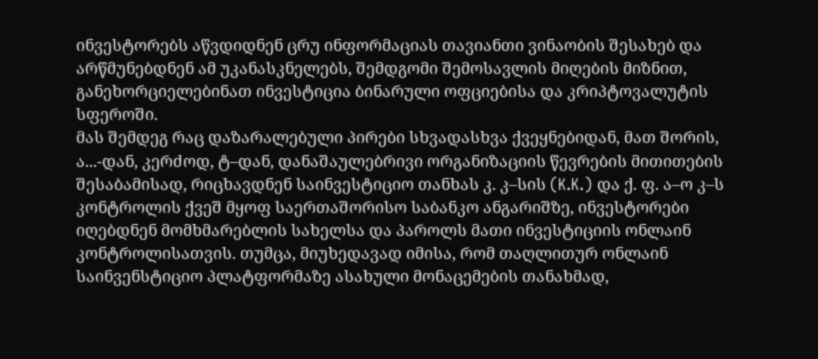ინვესტორებს აწვდიდნენ ცრუ ინფორმაციას თავიანთი ვინაობის შესახებ და არწმუნებდნენ ამ უკანასკნელებს, შემდგომი შემოსავლის მიღების მიზნით, განეხორციელებინათ ინვესტიცია ბინარული ოფციებისა და კრიპტოვალუტის სფეროში.
მას შემდეგ რაც დაზარალებული პირები სხვადასხვა ქვეყნებიდან, მათ შორის, ა...-დან, კერძოდ, ტ–დან, დანაშაულებრივი ორგანიზაციის წევრების მითითების შესაბამისად, რიცხავდნენ საინვესტიციო თანხას კ. კ–სის (K.K.) და ქ. ფ. ა–ო კ–ს კონტროლის ქვეშ მყოფ საერთაშორისო საბანკო ანგარიშზე, ინვესტორები იღებდნენ მომხმარებლის სახელსა და პაროლს მათი ინვესტიციის ონლაინ კონტროლისათვის. თუმცა, მიუხედავად იმისა, რომ თაღლითურ ონლაინ საინვენსტიციო პლატფორმაზე ასახული მონაცემების თანახმად,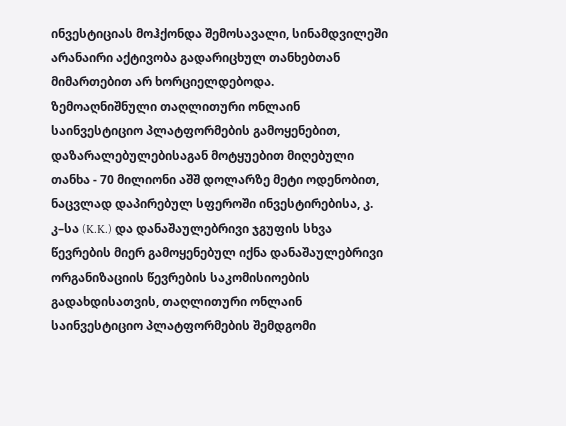ინვესტიციას მოჰქონდა შემოსავალი, სინამდვილეში არანაირი აქტივობა გადარიცხულ თანხებთან მიმართებით არ ხორციელდებოდა.
ზემოაღნიშნული თაღლითური ონლაინ საინვესტიციო პლატფორმების გამოყენებით, დაზარალებულებისაგან მოტყუებით მიღებული თანხა - 70 მილიონი აშშ დოლარზე მეტი ოდენობით, ნაცვლად დაპირებულ სფეროში ინვესტირებისა, კ. კ–სა (K.K.) და დანაშაულებრივი ჯგუფის სხვა წევრების მიერ გამოყენებულ იქნა დანაშაულებრივი ორგანიზაციის წევრების საკომისიოების გადახდისათვის, თაღლითური ონლაინ საინვესტიციო პლატფორმების შემდგომი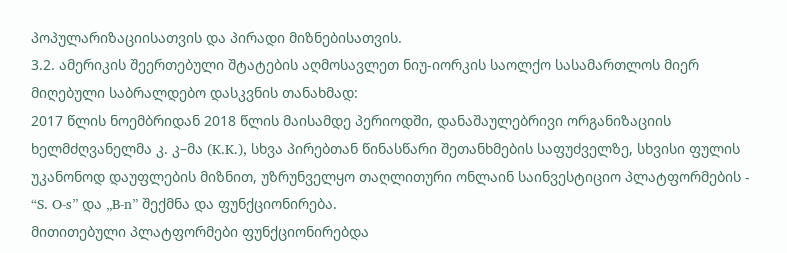პოპულარიზაციისათვის და პირადი მიზნებისათვის.
3.2. ამერიკის შეერთებული შტატების აღმოსავლეთ ნიუ-იორკის საოლქო სასამართლოს მიერ მიღებული საბრალდებო დასკვნის თანახმად:
2017 წლის ნოემბრიდან 2018 წლის მაისამდე პერიოდში, დანაშაულებრივი ორგანიზაციის ხელმძღვანელმა კ. კ–მა (K.K.), სხვა პირებთან წინასწარი შეთანხმების საფუძველზე, სხვისი ფულის უკანონოდ დაუფლების მიზნით, უზრუნველყო თაღლითური ონლაინ საინვესტიციო პლატფორმების - “S. O-s” და „B-n” შექმნა და ფუნქციონირება.
მითითებული პლატფორმები ფუნქციონირებდა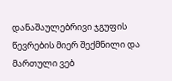დანაშაულებრივი ჯგუფის წევრების მიერ შექმნილი და მართული ვებ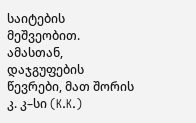საიტების მეშვეობით. ამასთან, დაჯგუფების წევრები, მათ შორის კ. კ–სი (K.K.)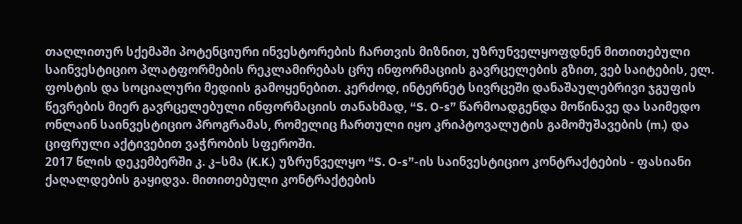თაღლითურ სქემაში პოტენციური ინვესტორების ჩართვის მიზნით, უზრუნველყოფდნენ მითითებული საინვესტიციო პლატფორმების რეკლამირებას ცრუ ინფორმაციის გავრცელების გზით, ვებ საიტების, ელ. ფოსტის და სოციალური მედიის გამოყენებით. კერძოდ, ინტერნეტ სივრცეში დანაშაულებრივი ჯგუფის წევრების მიერ გავრცელებული ინფორმაციის თანახმად, “S. O-s” წარმოადგენდა მოწინავე და საიმედო ონლაინ საინვესტიციო პროგრამას, რომელიც ჩართული იყო კრიპტოვალუტის გამომუშავების (m.) და ციფრული აქტივებით ვაჭრობის სფეროში.
2017 წლის დეკემბერში კ. კ–სმა (K.K.) უზრუნველყო “S. O-s”-ის საინვესტიციო კონტრაქტების - ფასიანი ქაღალდების გაყიდვა. მითითებული კონტრაქტების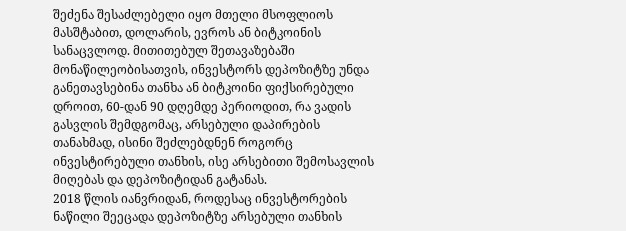შეძენა შესაძლებელი იყო მთელი მსოფლიოს მასშტაბით, დოლარის, ევროს ან ბიტკოინის სანაცვლოდ. მითითებულ შეთავაზებაში მონაწილეობისათვის, ინვესტორს დეპოზიტზე უნდა განეთავსებინა თანხა ან ბიტკოინი ფიქსირებული დროით, 60-დან 90 დღემდე პერიოდით, რა ვადის გასვლის შემდგომაც, არსებული დაპირების თანახმად, ისინი შეძლებდნენ როგორც ინვესტირებული თანხის, ისე არსებითი შემოსავლის მიღებას და დეპოზიტიდან გატანას.
2018 წლის იანვრიდან, როდესაც ინვესტორების ნაწილი შეეცადა დეპოზიტზე არსებული თანხის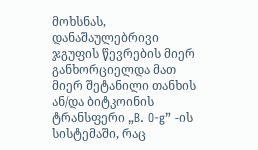მოხსნას, დანაშაულებრივი ჯგუფის წევრების მიერ განხორციელდა მათ მიერ შეტანილი თანხის ან/და ბიტკოინის ტრანსფერი „B. O-g” -ის სისტემაში, რაც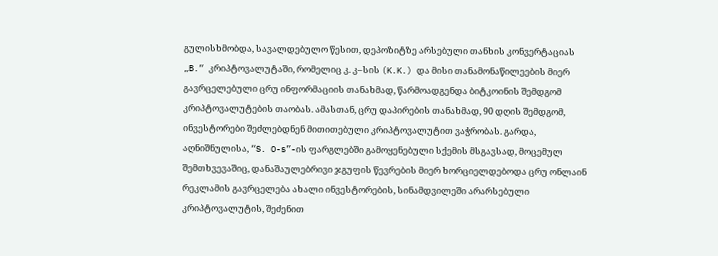გულისხმობდა, სავალდებულო წესით, დეპოზიტზე არსებული თანხის კონვერტაციას „B.“ კრიპტოვალუტაში, რომელიც კ. კ–სის (K.K.) და მისი თანამონაწილეების მიერ გავრცელებული ცრუ ინფორმაციის თანახმად, წარმოადგენდა ბიტკოინის შემდგომ კრიპტოვალუტების თაობას. ამასთან, ცრუ დაპირების თანახმად, 90 დღის შემდგომ, ინვესტორები შეძლებდნენ მითითებული კრიპტოვალუტით ვაჭრობას. გარდა, აღნიშნულისა, “S. O-s”-ის ფარგლებში გამოყენებული სქემის მსგავსად, მოცემულ შემთხვევაშიც, დანაშაულებრივი ჯგუფის წევრების მიერ ხორციელდებოდა ცრუ ონლაინ რეკლამის გავრცელება ახალი ინვესტორების, სინამდვილეში არარსებული კრიპტოვალუტის, შეძენით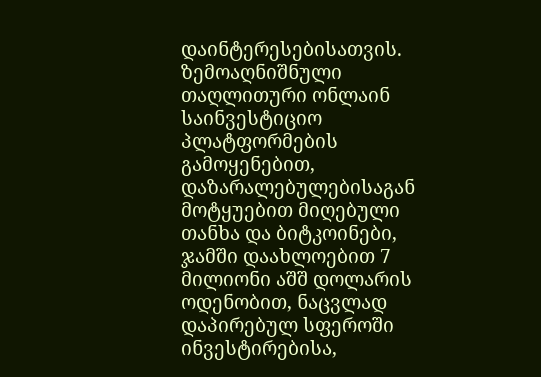დაინტერესებისათვის.
ზემოაღნიშნული თაღლითური ონლაინ საინვესტიციო პლატფორმების გამოყენებით, დაზარალებულებისაგან მოტყუებით მიღებული თანხა და ბიტკოინები, ჯამში დაახლოებით 7 მილიონი აშშ დოლარის ოდენობით, ნაცვლად დაპირებულ სფეროში ინვესტირებისა,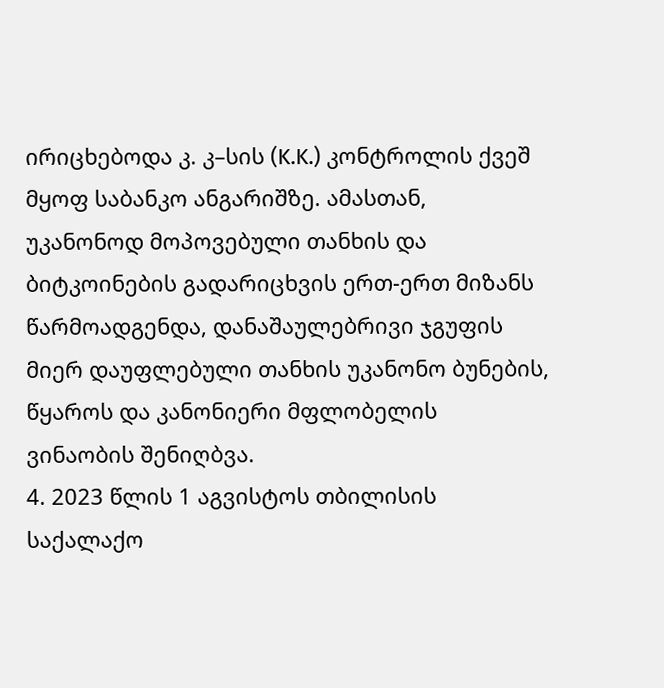ირიცხებოდა კ. კ–სის (K.K.) კონტროლის ქვეშ მყოფ საბანკო ანგარიშზე. ამასთან, უკანონოდ მოპოვებული თანხის და ბიტკოინების გადარიცხვის ერთ-ერთ მიზანს წარმოადგენდა, დანაშაულებრივი ჯგუფის მიერ დაუფლებული თანხის უკანონო ბუნების, წყაროს და კანონიერი მფლობელის ვინაობის შენიღბვა.
4. 2023 წლის 1 აგვისტოს თბილისის საქალაქო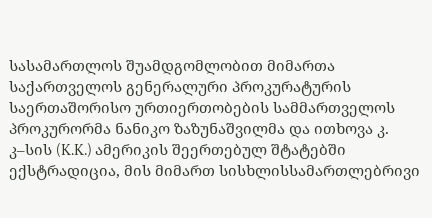სასამართლოს შუამდგომლობით მიმართა საქართველოს გენერალური პროკურატურის საერთაშორისო ურთიერთობების სამმართველოს პროკურორმა ნანიკო ზაზუნაშვილმა და ითხოვა კ. კ–სის (K.K.) ამერიკის შეერთებულ შტატებში ექსტრადიცია, მის მიმართ სისხლისსამართლებრივი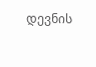დევნის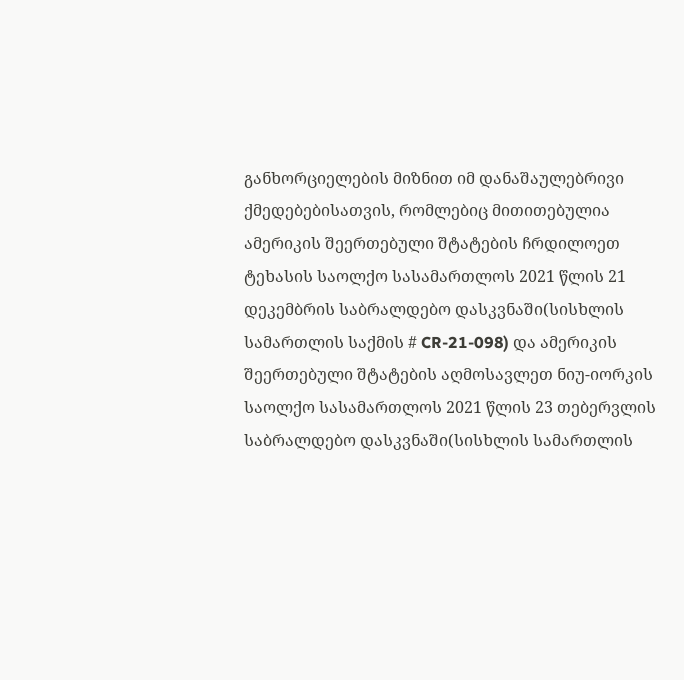განხორციელების მიზნით იმ დანაშაულებრივი ქმედებებისათვის, რომლებიც მითითებულია ამერიკის შეერთებული შტატების ჩრდილოეთ ტეხასის საოლქო სასამართლოს 2021 წლის 21 დეკემბრის საბრალდებო დასკვნაში(სისხლის სამართლის საქმის # CR-21-098) და ამერიკის შეერთებული შტატების აღმოსავლეთ ნიუ-იორკის საოლქო სასამართლოს 2021 წლის 23 თებერვლის საბრალდებო დასკვნაში(სისხლის სამართლის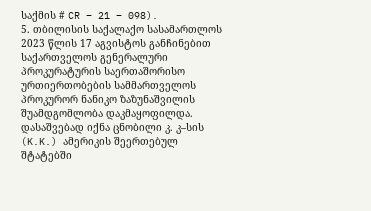საქმის # CR – 21 – 098).
5. თბილისის საქალაქო სასამართლოს 2023 წლის 17 აგვისტოს განჩინებით საქართველოს გენერალური პროკურატურის საერთაშორისო ურთიერთობების სამმართველოს პროკურორ ნანიკო ზაზუნაშვილის შუამდგომლობა დაკმაყოფილდა. დასაშვებად იქნა ცნობილი კ. კ–სის (K.K.) ამერიკის შეერთებულ შტატებში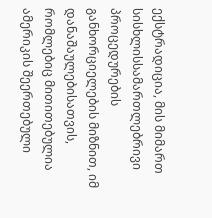ექსტრადიცია, მის მიმართ სისხლისსამართლებრივი პროცედურების განხორციელების მიზნით, იმ დანაშაულებისათვის, რომლებიც მითითებულია ამერიკის შეერთებული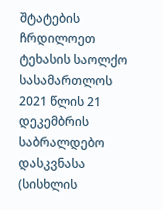შტატების ჩრდილოეთ ტეხასის საოლქო სასამართლოს 2021 წლის 21 დეკემბრის საბრალდებო დასკვნასა (სისხლის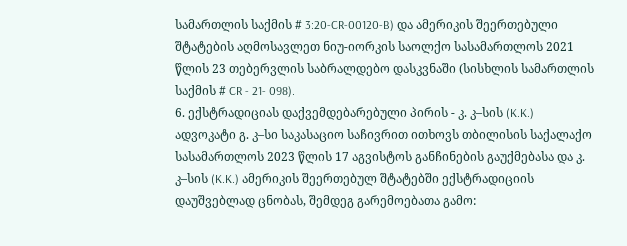სამართლის საქმის # 3:20-CR-00120-B) და ამერიკის შეერთებული შტატების აღმოსავლეთ ნიუ-იორკის საოლქო სასამართლოს 2021 წლის 23 თებერვლის საბრალდებო დასკვნაში (სისხლის სამართლის საქმის # CR - 21- 098).
6. ექსტრადიციას დაქვემდებარებული პირის - კ. კ–სის (K.K.) ადვოკატი გ. კ–სი საკასაციო საჩივრით ითხოვს თბილისის საქალაქო სასამართლოს 2023 წლის 17 აგვისტოს განჩინების გაუქმებასა და კ. კ–სის (K.K.) ამერიკის შეერთებულ შტატებში ექსტრადიციის დაუშვებლად ცნობას, შემდეგ გარემოებათა გამო: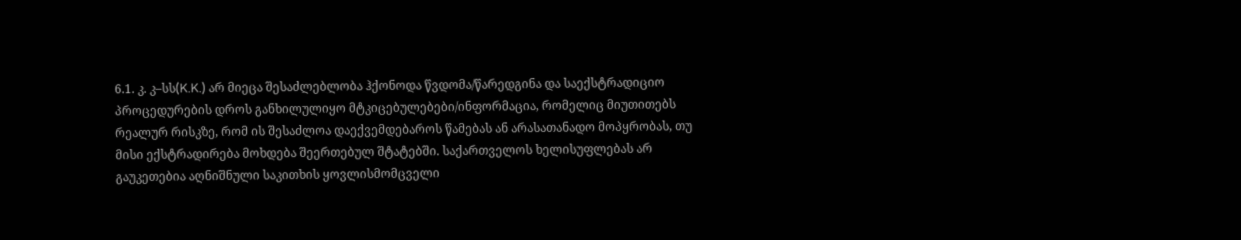6.1. კ. კ–სს(K.K.) არ მიეცა შესაძლებლობა ჰქონოდა წვდომა/წარედგინა და საექსტრადიციო პროცედურების დროს განხილულიყო მტკიცებულებები/ინფორმაცია, რომელიც მიუთითებს რეალურ რისკზე, რომ ის შესაძლოა დაექვემდებაროს წამებას ან არასათანადო მოპყრობას, თუ მისი ექსტრადირება მოხდება შეერთებულ შტატებში. საქართველოს ხელისუფლებას არ გაუკეთებია აღნიშნული საკითხის ყოვლისმომცველი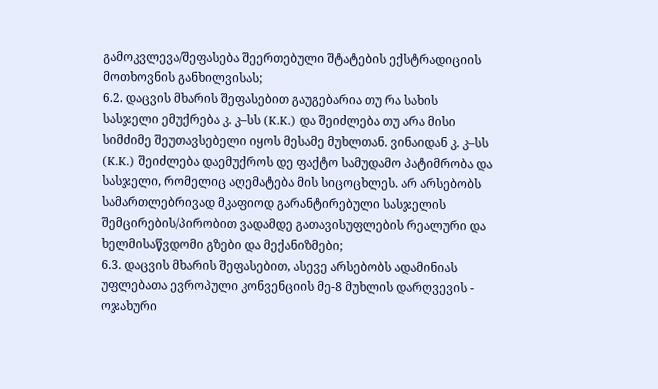გამოკვლევა/შეფასება შეერთებული შტატების ექსტრადიციის მოთხოვნის განხილვისას;
6.2. დაცვის მხარის შეფასებით გაუგებარია თუ რა სახის სასჯელი ემუქრება კ. კ–სს (K.K.) და შეიძლება თუ არა მისი სიმძიმე შეუთავსებელი იყოს მესამე მუხლთან. ვინაიდან კ. კ–სს (K.K.) შეიძლება დაემუქროს დე ფაქტო სამუდამო პატიმრობა და სასჯელი, რომელიც აღემატება მის სიცოცხლეს. არ არსებობს სამართლებრივად მკაფიოდ გარანტირებული სასჯელის შემცირების/პირობით ვადამდე გათავისუფლების რეალური და ხელმისაწვდომი გზები და მექანიზმები;
6.3. დაცვის მხარის შეფასებით, ასევე არსებობს ადამინიას უფლებათა ევროპული კონვენციის მე-8 მუხლის დარღვევის - ოჯახური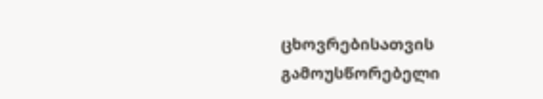ცხოვრებისათვის გამოუსწორებელი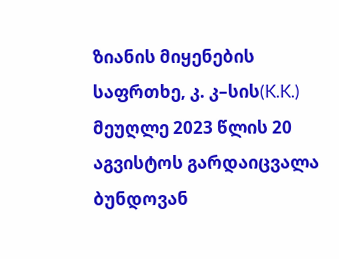ზიანის მიყენების საფრთხე, კ. კ–სის(K.K.) მეუღლე 2023 წლის 20 აგვისტოს გარდაიცვალა ბუნდოვან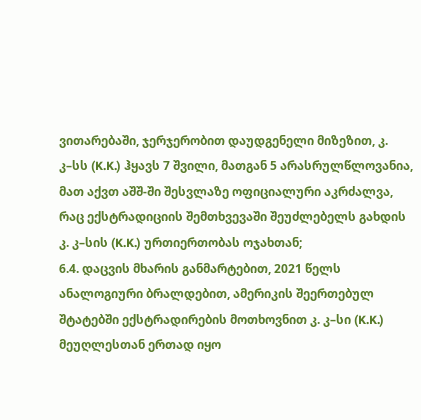ვითარებაში, ჯერჯერობით დაუდგენელი მიზეზით, კ. კ–სს (K.K.) ჰყავს 7 შვილი, მათგან 5 არასრულწლოვანია, მათ აქვთ აშშ-ში შესვლაზე ოფიციალური აკრძალვა, რაც ექსტრადიციის შემთხვევაში შეუძლებელს გახდის კ. კ–სის (K.K.) ურთიერთობას ოჯახთან;
6.4. დაცვის მხარის განმარტებით, 2021 წელს ანალოგიური ბრალდებით, ამერიკის შეერთებულ შტატებში ექსტრადირების მოთხოვნით კ. კ–სი (K.K.) მეუღლესთან ერთად იყო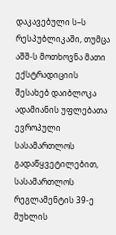დაკავებული ს–ს რესპუბლიკაში, თუმცა აშშ-ს მოთხოვნა მათი ექსტრადიციის შესახებ დაიბლოკა ადამიანის უფლებათა ევროპული სასამართლოს გადაწყვეტილებით, სასამართლოს რეგლამენტის 39-ე მუხლის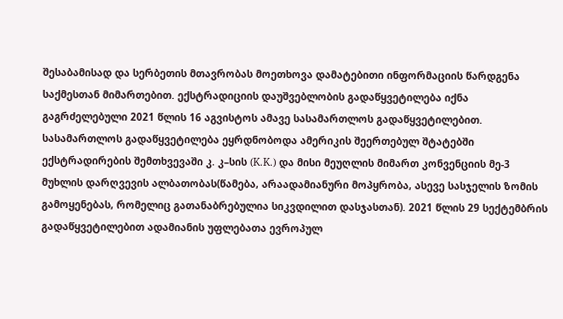შესაბამისად და სერბეთის მთავრობას მოეთხოვა დამატებითი ინფორმაციის წარდგენა საქმესთან მიმართებით. ექსტრადიციის დაუშვებლობის გადაწყვეტილება იქნა გაგრძელებული 2021 წლის 16 აგვისტოს ამავე სასამართლოს გადაწყვეტილებით. სასამართლოს გადაწყვეტილება ეყრდნობოდა ამერიკის შეერთებულ შტატებში ექსტრადირების შემთხვევაში კ. კ–სის (K.K.) და მისი მეუღლის მიმართ კონვენციის მე-3 მუხლის დარღვევის ალბათობას(წამება, არაადამიანური მოპყრობა, ასევე სასჯელის ზომის გამოყენებას, რომელიც გათანაბრებულია სიკვდილით დასჯასთან). 2021 წლის 29 სექტემბრის გადაწყვეტილებით ადამიანის უფლებათა ევროპულ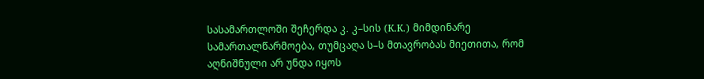სასამართლოში შეჩერდა კ. კ–სის (K.K.) მიმდინარე სამართალწარმოება, თუმცაღა ს–ს მთავრობას მიეთითა, რომ აღნიშნული არ უნდა იყოს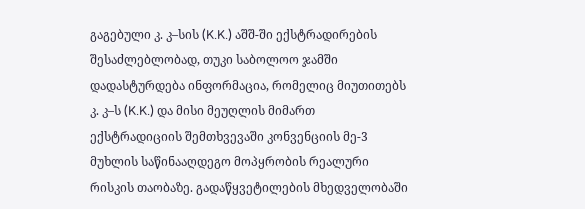გაგებული კ. კ–სის (K.K.) აშშ-ში ექსტრადირების შესაძლებლობად, თუკი საბოლოო ჯამში დადასტურდება ინფორმაცია, რომელიც მიუთითებს კ. კ–ს (K.K.) და მისი მეუღლის მიმართ ექსტრადიციის შემთხვევაში კონვენციის მე-3 მუხლის საწინააღდეგო მოპყრობის რეალური რისკის თაობაზე. გადაწყვეტილების მხედველობაში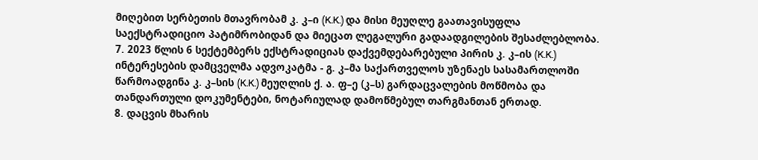მიღებით სერბეთის მთავრობამ კ. კ–ი (K.K.) და მისი მეუღლე გაათავისუფლა საექსტრადიციო პატიმრობიდან და მიეცათ ლეგალური გადაადგილების შესაძლებლობა.
7. 2023 წლის 6 სექტემბერს ექსტრადიციას დაქვემდებარებული პირის კ. კ–ის (K.K.) ინტერესების დამცველმა ადვოკატმა - გ. კ–მა საქართველოს უზენაეს სასამართლოში წარმოადგინა კ. კ–სის (K.K.) მეუღლის ქ. ა. ფ–ე (კ–ს) გარდაცვალების მოწმობა და თანდართული დოკუმენტები, ნოტარიულად დამოწმებულ თარგმანთან ერთად.
8. დაცვის მხარის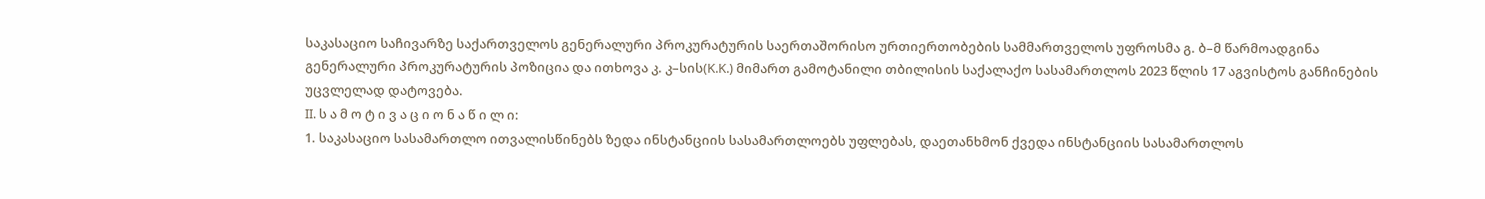საკასაციო საჩივარზე საქართველოს გენერალური პროკურატურის საერთაშორისო ურთიერთობების სამმართველოს უფროსმა გ. ბ–მ წარმოადგინა გენერალური პროკურატურის პოზიცია და ითხოვა კ. კ–სის(K.K.) მიმართ გამოტანილი თბილისის საქალაქო სასამართლოს 2023 წლის 17 აგვისტოს განჩინების უცვლელად დატოვება.
II. ს ა მ ო ტ ი ვ ა ც ი ო ნ ა წ ი ლ ი:
1. საკასაციო სასამართლო ითვალისწინებს ზედა ინსტანციის სასამართლოებს უფლებას, დაეთანხმონ ქვედა ინსტანციის სასამართლოს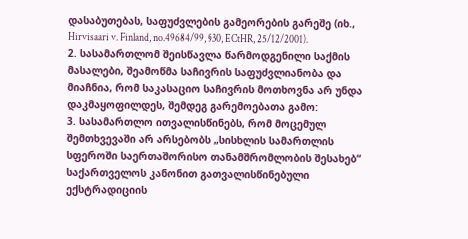დასაბუთებას, საფუძვლების გამეორების გარეშე (იხ., Hirvisaari v. Finland, no.49684/99, §30, ECtHR, 25/12/2001).
2. სასამართლომ შეისწავლა წარმოდგენილი საქმის მასალები, შეამოწმა საჩივრის საფუძვლიანობა და მიაჩნია, რომ საკასაციო საჩივრის მოთხოვნა არ უნდა დაკმაყოფილდეს, შემდეგ გარემოებათა გამო:
3. სასამართლო ითვალისწინებს, რომ მოცემულ შემთხვევაში არ არსებობს „სისხლის სამართლის სფეროში საერთაშორისო თანამშრომლობის შესახებ“ საქართველოს კანონით გათვალისწინებული ექსტრადიციის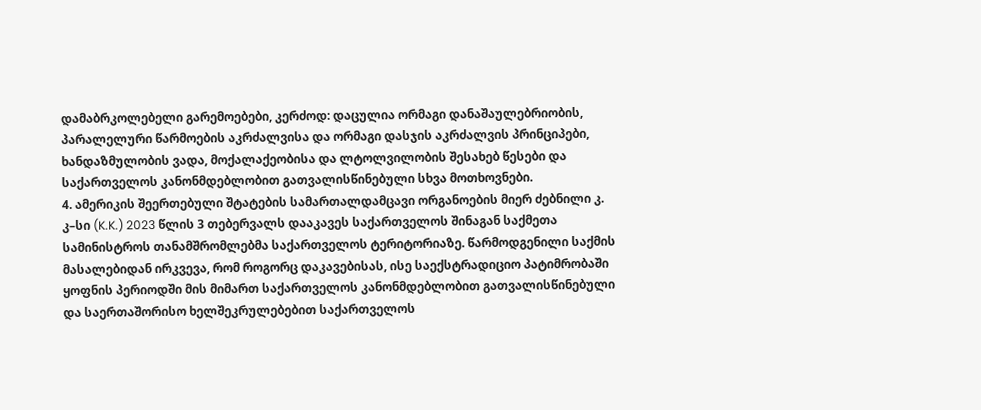დამაბრკოლებელი გარემოებები, კერძოდ: დაცულია ორმაგი დანაშაულებრიობის, პარალელური წარმოების აკრძალვისა და ორმაგი დასჯის აკრძალვის პრინციპები, ხანდაზმულობის ვადა, მოქალაქეობისა და ლტოლვილობის შესახებ წესები და საქართველოს კანონმდებლობით გათვალისწინებული სხვა მოთხოვნები.
4. ამერიკის შეერთებული შტატების სამართალდამცავი ორგანოების მიერ ძებნილი კ. კ–სი (K.K.) 2023 წლის 3 თებერვალს დააკავეს საქართველოს შინაგან საქმეთა სამინისტროს თანამშრომლებმა საქართველოს ტერიტორიაზე. წარმოდგენილი საქმის მასალებიდან ირკვევა, რომ როგორც დაკავებისას, ისე საექსტრადიციო პატიმრობაში ყოფნის პერიოდში მის მიმართ საქართველოს კანონმდებლობით გათვალისწინებული და საერთაშორისო ხელშეკრულებებით საქართველოს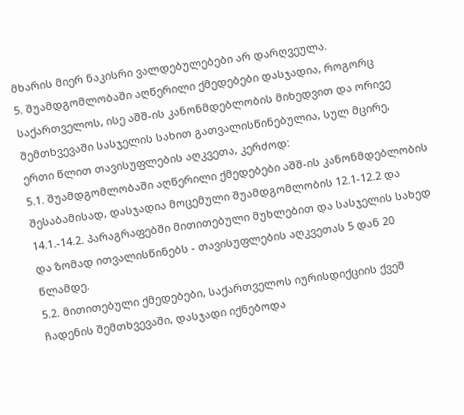მხარის მიერ ნაკისრი ვალდებულებები არ დარღვეულა.
5. შუამდგომლობაში აღწერილი ქმედებები დასჯადია, როგორც საქართველოს, ისე აშშ-ის კანონმდებლობის მიხედვით და ორივე შემთხვევაში სასჯელის სახით გათვალისწინებულია, სულ მცირე, ერთი წლით თავისუფლების აღკვეთა, კერძოდ:
5.1. შუამდგომლობაში აღწერილი ქმედებები აშშ-ის კანონმდებლობის შესაბამისად, დასჯადია მოცემული შუამდგომლობის 12.1-12.2 და 14.1.-14.2. პარაგრაფებში მითითებული მუხლებით და სასჯელის სახედ და ზომად ითვალისწინებს - თავისუფლების აღკვეთას 5 დან 20 წლამდე.
5.2. მითითებული ქმედებები, საქართველოს იურისდიქციის ქვეშ ჩადენის შემთხვევაში, დასჯადი იქნებოდა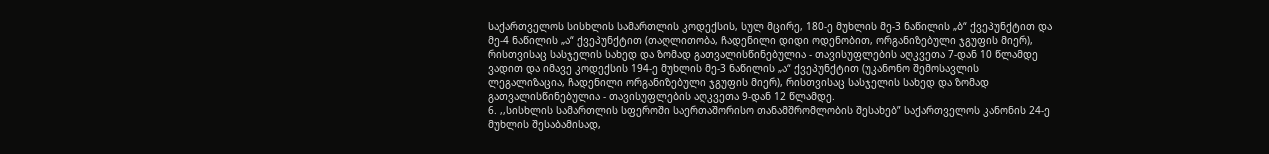საქართველოს სისხლის სამართლის კოდექსის, სულ მცირე, 180-ე მუხლის მე-3 ნაწილის „ბ“ ქვეპუნქტით და მე-4 ნაწილის „ა“ ქვეპუნქტით (თაღლითობა, ჩადენილი დიდი ოდენობით, ორგანიზებული ჯგუფის მიერ), რისთვისაც სასჯელის სახედ და ზომად გათვალისწინებულია - თავისუფლების აღკვეთა 7-დან 10 წლამდე ვადით და იმავე კოდექსის 194-ე მუხლის მე-3 ნაწილის „ა“ ქვეპუნქტით (უკანონო შემოსავლის ლეგალიზაცია, ჩადენილი ორგანიზებული ჯგუფის მიერ), რისთვისაც სასჯელის სახედ და ზომად გათვალისწინებულია - თავისუფლების აღკვეთა 9-დან 12 წლამდე.
6. ,,სისხლის სამართლის სფეროში საერთაშორისო თანამშრომლობის შესახებ” საქართველოს კანონის 24-ე მუხლის შესაბამისად,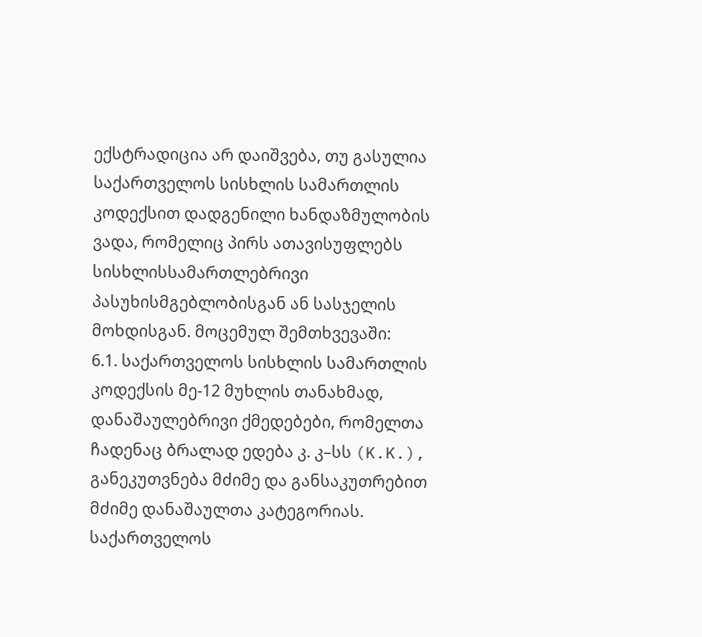ექსტრადიცია არ დაიშვება, თუ გასულია საქართველოს სისხლის სამართლის კოდექსით დადგენილი ხანდაზმულობის ვადა, რომელიც პირს ათავისუფლებს სისხლისსამართლებრივი პასუხისმგებლობისგან ან სასჯელის მოხდისგან. მოცემულ შემთხვევაში:
6.1. საქართველოს სისხლის სამართლის კოდექსის მე-12 მუხლის თანახმად, დანაშაულებრივი ქმედებები, რომელთა ჩადენაც ბრალად ედება კ. კ–სს (K.K.), განეკუთვნება მძიმე და განსაკუთრებით მძიმე დანაშაულთა კატეგორიას. საქართველოს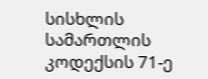სისხლის სამართლის კოდექსის 71-ე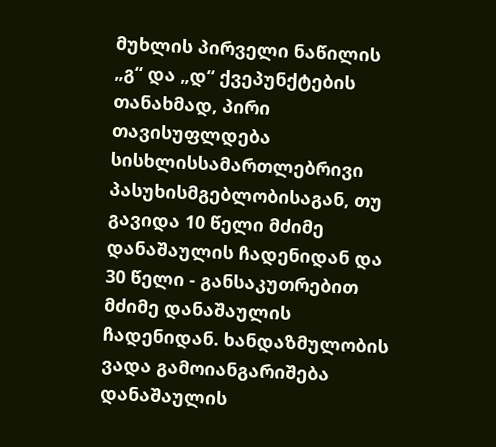მუხლის პირველი ნაწილის „გ“ და „დ“ ქვეპუნქტების თანახმად, პირი თავისუფლდება სისხლისსამართლებრივი პასუხისმგებლობისაგან, თუ გავიდა 10 წელი მძიმე დანაშაულის ჩადენიდან და 30 წელი - განსაკუთრებით მძიმე დანაშაულის ჩადენიდან. ხანდაზმულობის ვადა გამოიანგარიშება დანაშაულის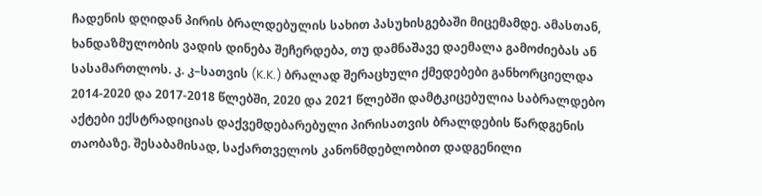ჩადენის დღიდან პირის ბრალდებულის სახით პასუხისგებაში მიცემამდე. ამასთან, ხანდაზმულობის ვადის დინება შეჩერდება, თუ დამნაშავე დაემალა გამოძიებას ან სასამართლოს. კ. კ–სათვის (K.K.) ბრალად შერაცხული ქმედებები განხორციელდა 2014-2020 და 2017-2018 წლებში, 2020 და 2021 წლებში დამტკიცებულია საბრალდებო აქტები ექსტრადიციას დაქვემდებარებული პირისათვის ბრალდების წარდგენის თაობაზე. შესაბამისად, საქართველოს კანონმდებლობით დადგენილი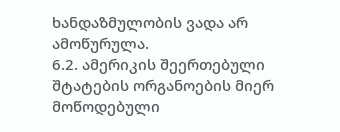ხანდაზმულობის ვადა არ ამოწურულა.
6.2. ამერიკის შეერთებული შტატების ორგანოების მიერ მოწოდებული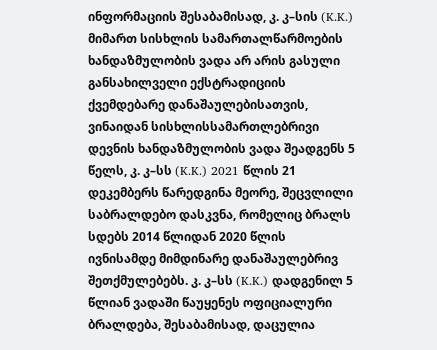ინფორმაციის შესაბამისად, კ. კ–სის (K.K.) მიმართ სისხლის სამართალწარმოების ხანდაზმულობის ვადა არ არის გასული განსახილველი ექსტრადიციის ქვემდებარე დანაშაულებისათვის, ვინაიდან სისხლისსამართლებრივი დევნის ხანდაზმულობის ვადა შეადგენს 5 წელს, კ. კ–სს (K.K.) 2021 წლის 21 დეკემბერს წარედგინა მეორე, შეცვლილი საბრალდებო დასკვნა, რომელიც ბრალს სდებს 2014 წლიდან 2020 წლის ივნისამდე მიმდინარე დანაშაულებრივ შეთქმულებებს. კ. კ–სს (K.K.) დადგენილ 5 წლიან ვადაში წაუყენეს ოფიციალური ბრალდება, შესაბამისად, დაცულია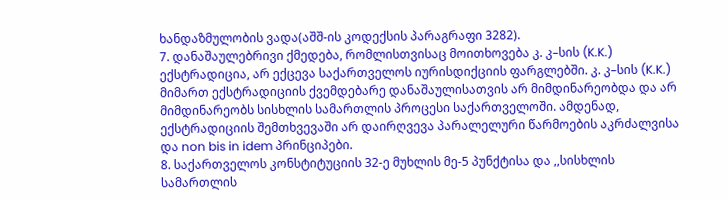ხანდაზმულობის ვადა(აშშ-ის კოდექსის პარაგრაფი 3282).
7. დანაშაულებრივი ქმედება, რომლისთვისაც მოითხოვება კ. კ–სის (K.K.) ექსტრადიცია, არ ექცევა საქართველოს იურისდიქციის ფარგლებში. კ. კ–სის (K.K.) მიმართ ექსტრადიციის ქვემდებარე დანაშაულისათვის არ მიმდინარეობდა და არ მიმდინარეობს სისხლის სამართლის პროცესი საქართველოში. ამდენად, ექსტრადიციის შემთხვევაში არ დაირღვევა პარალელური წარმოების აკრძალვისა და non bis in idem პრინციპები.
8. საქართველოს კონსტიტუციის 32-ე მუხლის მე-5 პუნქტისა და ,,სისხლის სამართლის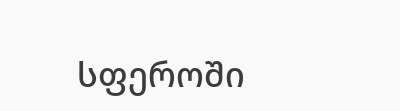სფეროში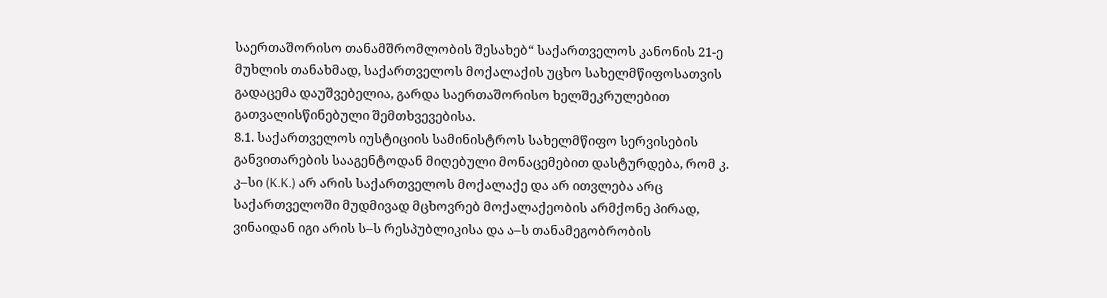საერთაშორისო თანამშრომლობის შესახებ“ საქართველოს კანონის 21-ე მუხლის თანახმად, საქართველოს მოქალაქის უცხო სახელმწიფოსათვის გადაცემა დაუშვებელია, გარდა საერთაშორისო ხელშეკრულებით გათვალისწინებული შემთხვევებისა.
8.1. საქართველოს იუსტიციის სამინისტროს სახელმწიფო სერვისების განვითარების სააგენტოდან მიღებული მონაცემებით დასტურდება, რომ კ. კ–სი (K.K.) არ არის საქართველოს მოქალაქე და არ ითვლება არც საქართველოში მუდმივად მცხოვრებ მოქალაქეობის არმქონე პირად, ვინაიდან იგი არის ს–ს რესპუბლიკისა და ა–ს თანამეგობრობის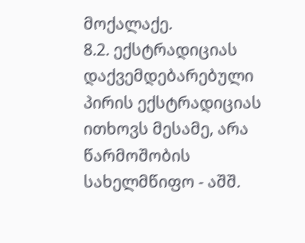მოქალაქე.
8.2. ექსტრადიციას დაქვემდებარებული პირის ექსტრადიციას ითხოვს მესამე, არა წარმოშობის სახელმწიფო - აშშ.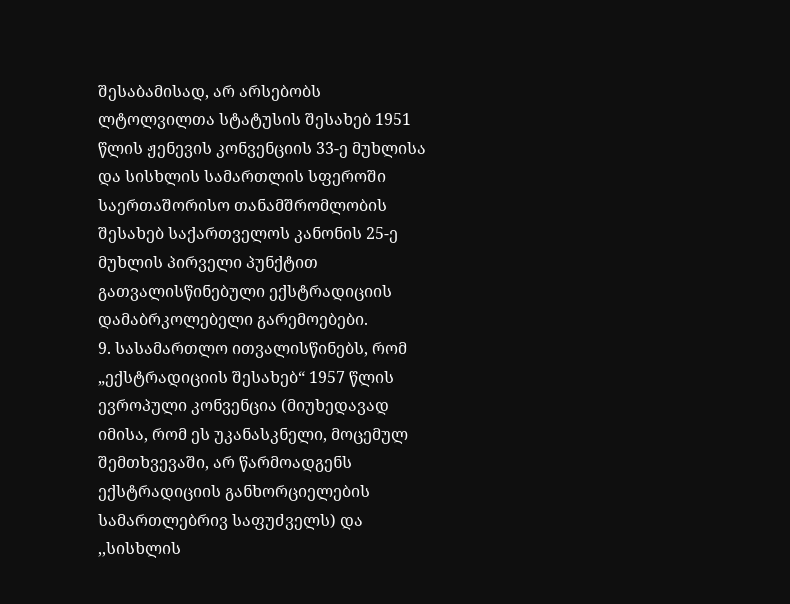შესაბამისად, არ არსებობს ლტოლვილთა სტატუსის შესახებ 1951 წლის ჟენევის კონვენციის 33-ე მუხლისა და სისხლის სამართლის სფეროში საერთაშორისო თანამშრომლობის შესახებ საქართველოს კანონის 25-ე მუხლის პირველი პუნქტით გათვალისწინებული ექსტრადიციის დამაბრკოლებელი გარემოებები.
9. სასამართლო ითვალისწინებს, რომ „ექსტრადიციის შესახებ“ 1957 წლის ევროპული კონვენცია (მიუხედავად იმისა, რომ ეს უკანასკნელი, მოცემულ შემთხვევაში, არ წარმოადგენს ექსტრადიციის განხორციელების სამართლებრივ საფუძველს) და ,,სისხლის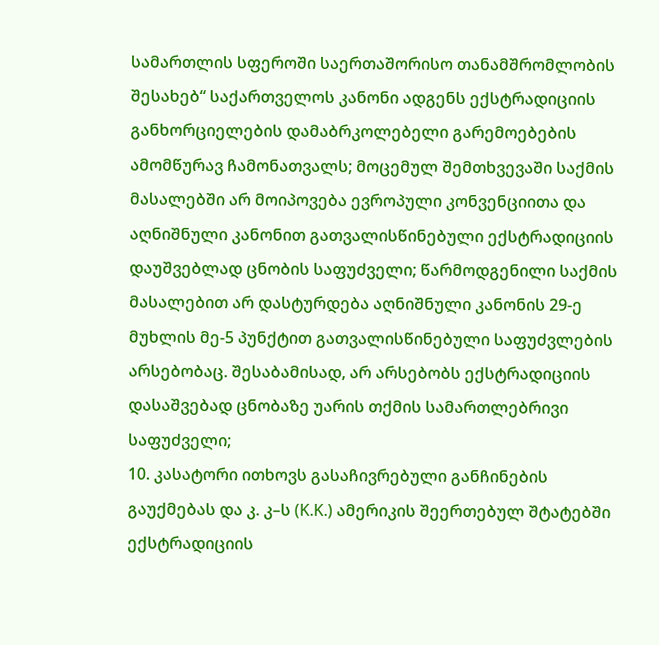სამართლის სფეროში საერთაშორისო თანამშრომლობის შესახებ“ საქართველოს კანონი ადგენს ექსტრადიციის განხორციელების დამაბრკოლებელი გარემოებების ამომწურავ ჩამონათვალს; მოცემულ შემთხვევაში საქმის მასალებში არ მოიპოვება ევროპული კონვენციითა და აღნიშნული კანონით გათვალისწინებული ექსტრადიციის დაუშვებლად ცნობის საფუძველი; წარმოდგენილი საქმის მასალებით არ დასტურდება აღნიშნული კანონის 29-ე მუხლის მე-5 პუნქტით გათვალისწინებული საფუძვლების არსებობაც. შესაბამისად, არ არსებობს ექსტრადიციის დასაშვებად ცნობაზე უარის თქმის სამართლებრივი საფუძველი;
10. კასატორი ითხოვს გასაჩივრებული განჩინების გაუქმებას და კ. კ–ს (K.K.) ამერიკის შეერთებულ შტატებში ექსტრადიციის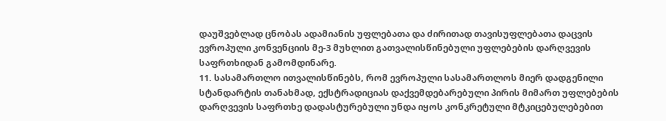დაუშვებლად ცნობას ადამიანის უფლებათა და ძირითად თავისუფლებათა დაცვის ევროპული კონვენციის მე-3 მუხლით გათვალისწინებული უფლებების დარღვევის საფრთხიდან გამომდინარე.
11. სასამართლო ითვალისწინებს, რომ ევროპული სასამართლოს მიერ დადგენილი სტანდარტის თანახმად, ექსტრადიციას დაქვემდებარებული პირის მიმართ უფლებების დარღვევის საფრთხე დადასტურებული უნდა იყოს კონკრეტული მტკიცებულებებით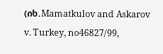(იხ.Mamatkulov and Askarov v. Turkey, no46827/99,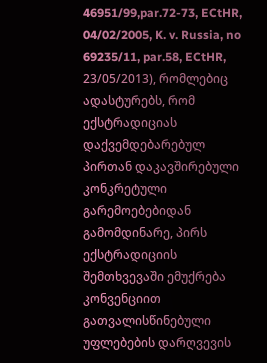46951/99,par.72-73, ECtHR, 04/02/2005, K. v. Russia, no 69235/11, par.58, ECtHR, 23/05/2013), რომლებიც ადასტურებს, რომ ექსტრადიციას დაქვემდებარებულ პირთან დაკავშირებული კონკრეტული გარემოებებიდან გამომდინარე, პირს ექსტრადიციის შემთხვევაში ემუქრება კონვენციით გათვალისწინებული უფლებების დარღვევის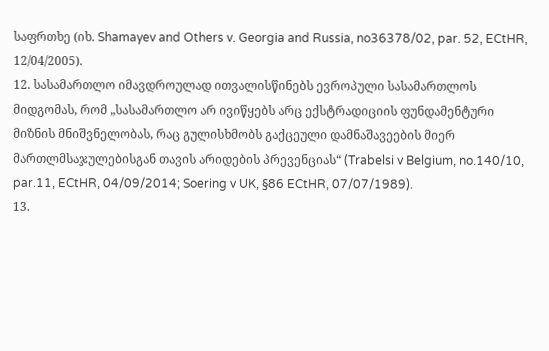საფრთხე (იხ. Shamayev and Others v. Georgia and Russia, no36378/02, par. 52, ECtHR, 12/04/2005).
12. სასამართლო იმავდროულად ითვალისწინებს ევროპული სასამართლოს მიდგომას, რომ „სასამართლო არ ივიწყებს არც ექსტრადიციის ფუნდამენტური მიზნის მნიშვნელობას, რაც გულისხმობს გაქცეული დამნაშავეების მიერ მართლმსაჯულებისგან თავის არიდების პრევენციას“ (Trabelsi v Belgium, no.140/10, par.11, ECtHR, 04/09/2014; Soering v UK, §86 ECtHR, 07/07/1989).
13.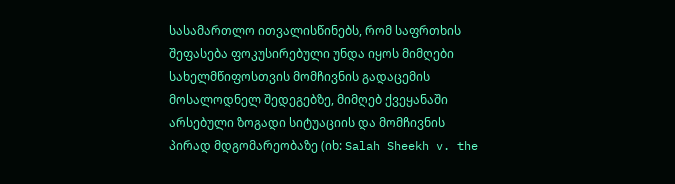სასამართლო ითვალისწინებს, რომ საფრთხის შეფასება ფოკუსირებული უნდა იყოს მიმღები სახელმწიფოსთვის მომჩივნის გადაცემის მოსალოდნელ შედეგებზე, მიმღებ ქვეყანაში არსებული ზოგადი სიტუაციის და მომჩივნის პირად მდგომარეობაზე (იხ: Salah Sheekh v. the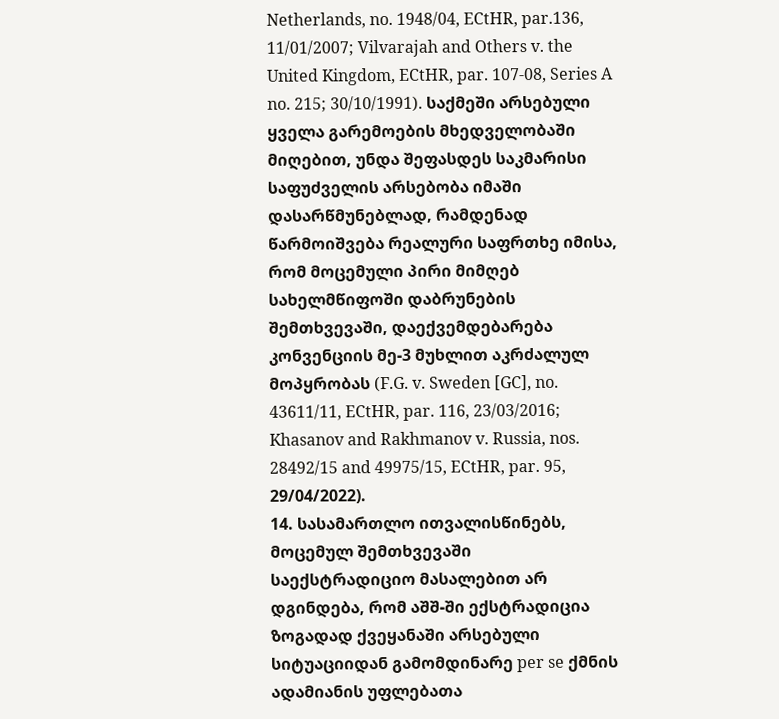Netherlands, no. 1948/04, ECtHR, par.136, 11/01/2007; Vilvarajah and Others v. the United Kingdom, ECtHR, par. 107-08, Series A no. 215; 30/10/1991). საქმეში არსებული ყველა გარემოების მხედველობაში მიღებით, უნდა შეფასდეს საკმარისი საფუძველის არსებობა იმაში დასარწმუნებლად, რამდენად წარმოიშვება რეალური საფრთხე იმისა, რომ მოცემული პირი მიმღებ სახელმწიფოში დაბრუნების შემთხვევაში, დაექვემდებარება კონვენციის მე-3 მუხლით აკრძალულ მოპყრობას (F.G. v. Sweden [GC], no. 43611/11, ECtHR, par. 116, 23/03/2016; Khasanov and Rakhmanov v. Russia, nos. 28492/15 and 49975/15, ECtHR, par. 95, 29/04/2022).
14. სასამართლო ითვალისწინებს, მოცემულ შემთხვევაში საექსტრადიციო მასალებით არ დგინდება, რომ აშშ-ში ექსტრადიცია ზოგადად ქვეყანაში არსებული სიტუაციიდან გამომდინარე per se ქმნის ადამიანის უფლებათა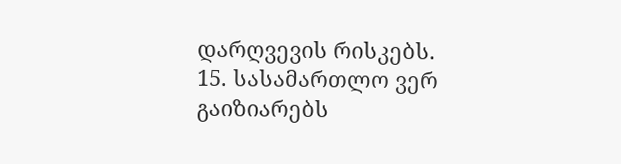დარღვევის რისკებს.
15. სასამართლო ვერ გაიზიარებს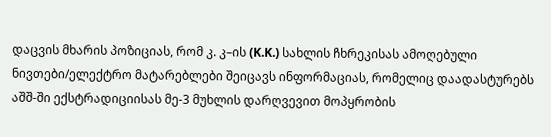დაცვის მხარის პოზიციას, რომ კ. კ–ის (K.K.) სახლის ჩხრეკისას ამოღებული ნივთები/ელექტრო მატარებლები შეიცავს ინფორმაციას, რომელიც დაადასტურებს აშშ-ში ექსტრადიციისას მე-3 მუხლის დარღვევით მოპყრობის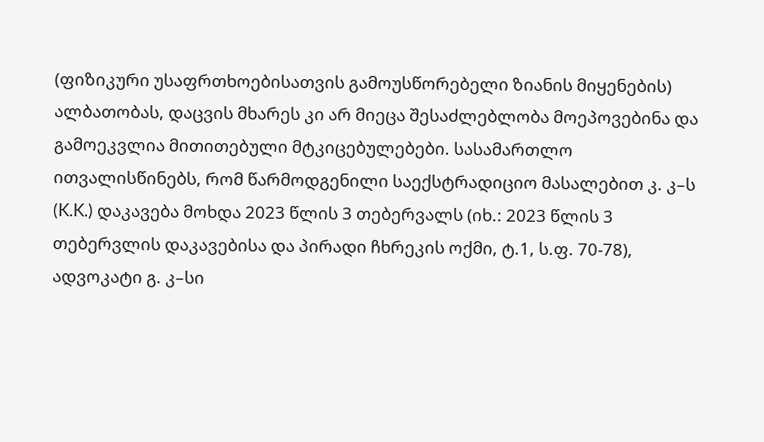(ფიზიკური უსაფრთხოებისათვის გამოუსწორებელი ზიანის მიყენების) ალბათობას, დაცვის მხარეს კი არ მიეცა შესაძლებლობა მოეპოვებინა და გამოეკვლია მითითებული მტკიცებულებები. სასამართლო ითვალისწინებს, რომ წარმოდგენილი საექსტრადიციო მასალებით კ. კ–ს (K.K.) დაკავება მოხდა 2023 წლის 3 თებერვალს (იხ.: 2023 წლის 3 თებერვლის დაკავებისა და პირადი ჩხრეკის ოქმი, ტ.1, ს.ფ. 70-78), ადვოკატი გ. კ–სი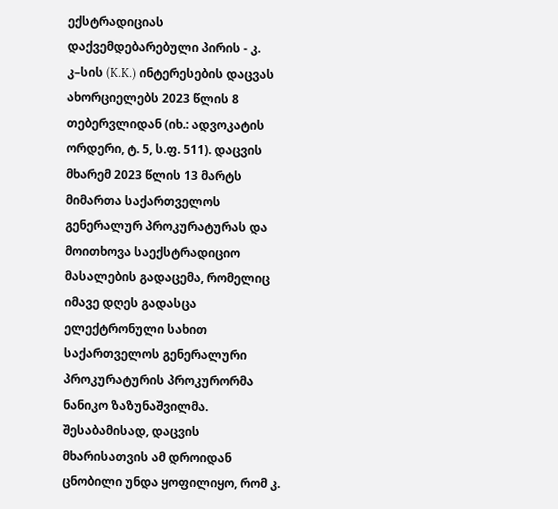ექსტრადიციას დაქვემდებარებული პირის - კ. კ–სის (K.K.) ინტერესების დაცვას ახორციელებს 2023 წლის 8 თებერვლიდან (იხ.: ადვოკატის ორდერი, ტ. 5, ს.ფ. 511). დაცვის მხარემ 2023 წლის 13 მარტს მიმართა საქართველოს გენერალურ პროკურატურას და მოითხოვა საექსტრადიციო მასალების გადაცემა, რომელიც იმავე დღეს გადასცა ელექტრონული სახით საქართველოს გენერალური პროკურატურის პროკურორმა ნანიკო ზაზუნაშვილმა. შესაბამისად, დაცვის მხარისათვის ამ დროიდან ცნობილი უნდა ყოფილიყო, რომ კ.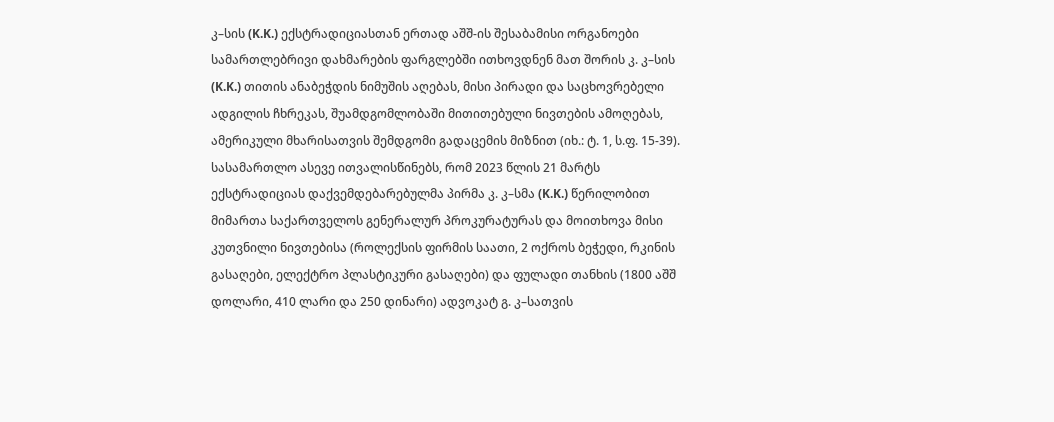კ–სის (K.K.) ექსტრადიციასთან ერთად აშშ-ის შესაბამისი ორგანოები სამართლებრივი დახმარების ფარგლებში ითხოვდნენ მათ შორის კ. კ–სის (K.K.) თითის ანაბეჭდის ნიმუშის აღებას, მისი პირადი და საცხოვრებელი ადგილის ჩხრეკას, შუამდგომლობაში მითითებული ნივთების ამოღებას, ამერიკული მხარისათვის შემდგომი გადაცემის მიზნით (იხ.: ტ. 1, ს.ფ. 15-39). სასამართლო ასევე ითვალისწინებს, რომ 2023 წლის 21 მარტს ექსტრადიციას დაქვემდებარებულმა პირმა კ. კ–სმა (K.K.) წერილობით მიმართა საქართველოს გენერალურ პროკურატურას და მოითხოვა მისი კუთვნილი ნივთებისა (როლექსის ფირმის საათი, 2 ოქროს ბეჭედი, რკინის გასაღები, ელექტრო პლასტიკური გასაღები) და ფულადი თანხის (1800 აშშ დოლარი, 410 ლარი და 250 დინარი) ადვოკატ გ. კ–სათვის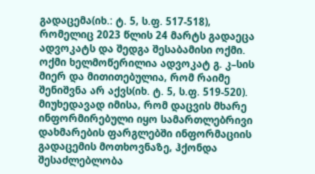გადაცემა(იხ.: ტ. 5, ს.ფ. 517-518), რომელიც 2023 წლის 24 მარტს გადაეცა ადვოკატს და შედგა შესაბამისი ოქმი. ოქმი ხელმოწერილია ადვოკატ გ. კ–სის მიერ და მითითებულია, რომ რაიმე შენიშვნა არ აქვს(იხ. ტ. 5, ს.ფ. 519-520). მიუხედავად იმისა, რომ დაცვის მხარე ინფორმირებული იყო სამართლებრივი დახმარების ფარგლებში ინფორმაციის გადაცემის მოთხოვნაზე, ჰქონდა შესაძლებლობა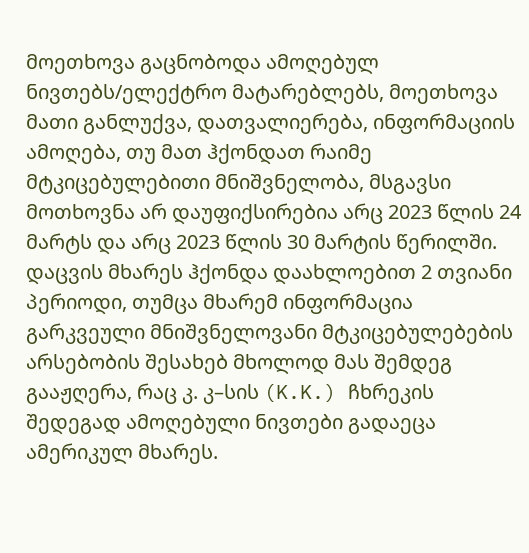მოეთხოვა გაცნობოდა ამოღებულ ნივთებს/ელექტრო მატარებლებს, მოეთხოვა მათი განლუქვა, დათვალიერება, ინფორმაციის ამოღება, თუ მათ ჰქონდათ რაიმე მტკიცებულებითი მნიშვნელობა, მსგავსი მოთხოვნა არ დაუფიქსირებია არც 2023 წლის 24 მარტს და არც 2023 წლის 30 მარტის წერილში. დაცვის მხარეს ჰქონდა დაახლოებით 2 თვიანი პერიოდი, თუმცა მხარემ ინფორმაცია გარკვეული მნიშვნელოვანი მტკიცებულებების არსებობის შესახებ მხოლოდ მას შემდეგ გააჟღერა, რაც კ. კ–სის (K.K.) ჩხრეკის შედეგად ამოღებული ნივთები გადაეცა ამერიკულ მხარეს.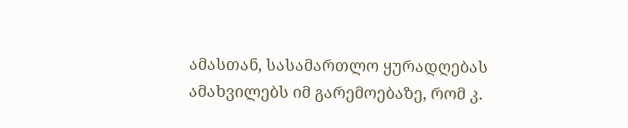ამასთან, სასამართლო ყურადღებას ამახვილებს იმ გარემოებაზე, რომ კ.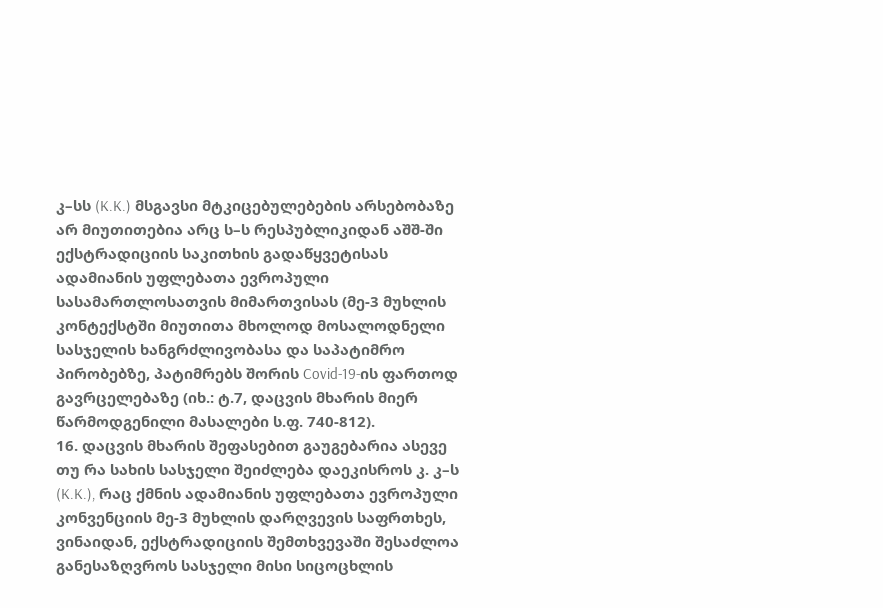კ–სს (K.K.) მსგავსი მტკიცებულებების არსებობაზე არ მიუთითებია არც ს–ს რესპუბლიკიდან აშშ-ში ექსტრადიციის საკითხის გადაწყვეტისას ადამიანის უფლებათა ევროპული სასამართლოსათვის მიმართვისას (მე-3 მუხლის კონტექსტში მიუთითა მხოლოდ მოსალოდნელი სასჯელის ხანგრძლივობასა და საპატიმრო პირობებზე, პატიმრებს შორის Covid-19-ის ფართოდ გავრცელებაზე (იხ.: ტ.7, დაცვის მხარის მიერ წარმოდგენილი მასალები ს.ფ. 740-812).
16. დაცვის მხარის შეფასებით გაუგებარია ასევე თუ რა სახის სასჯელი შეიძლება დაეკისროს კ. კ–ს (K.K.), რაც ქმნის ადამიანის უფლებათა ევროპული კონვენციის მე-3 მუხლის დარღვევის საფრთხეს, ვინაიდან, ექსტრადიციის შემთხვევაში შესაძლოა განესაზღვროს სასჯელი მისი სიცოცხლის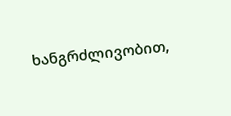ხანგრძლივობით,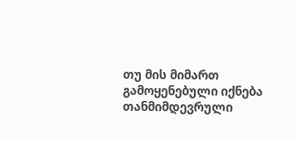თუ მის მიმართ გამოყენებული იქნება თანმიმდევრული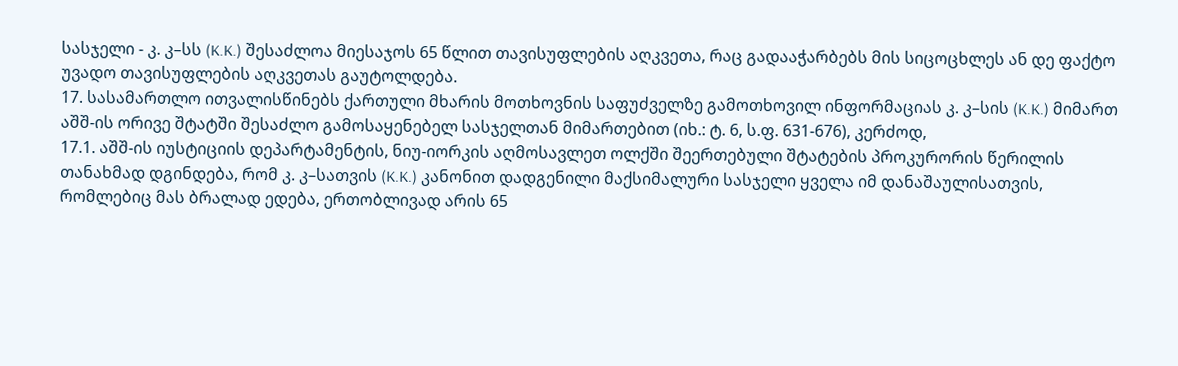სასჯელი - კ. კ–სს (K.K.) შესაძლოა მიესაჯოს 65 წლით თავისუფლების აღკვეთა, რაც გადააჭარბებს მის სიცოცხლეს ან დე ფაქტო უვადო თავისუფლების აღკვეთას გაუტოლდება.
17. სასამართლო ითვალისწინებს ქართული მხარის მოთხოვნის საფუძველზე გამოთხოვილ ინფორმაციას კ. კ–სის (K.K.) მიმართ აშშ-ის ორივე შტატში შესაძლო გამოსაყენებელ სასჯელთან მიმართებით (იხ.: ტ. 6, ს.ფ. 631-676), კერძოდ,
17.1. აშშ-ის იუსტიციის დეპარტამენტის, ნიუ-იორკის აღმოსავლეთ ოლქში შეერთებული შტატების პროკურორის წერილის თანახმად დგინდება, რომ კ. კ–სათვის (K.K.) კანონით დადგენილი მაქსიმალური სასჯელი ყველა იმ დანაშაულისათვის, რომლებიც მას ბრალად ედება, ერთობლივად არის 65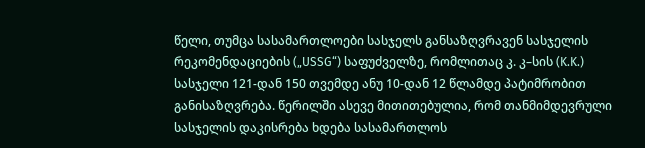წელი, თუმცა სასამართლოები სასჯელს განსაზღვრავენ სასჯელის რეკომენდაციების („USSG“) საფუძველზე, რომლითაც კ. კ–სის (K.K.) სასჯელი 121-დან 150 თვემდე ანუ 10-დან 12 წლამდე პატიმრობით განისაზღვრება. წერილში ასევე მითითებულია, რომ თანმიმდევრული სასჯელის დაკისრება ხდება სასამართლოს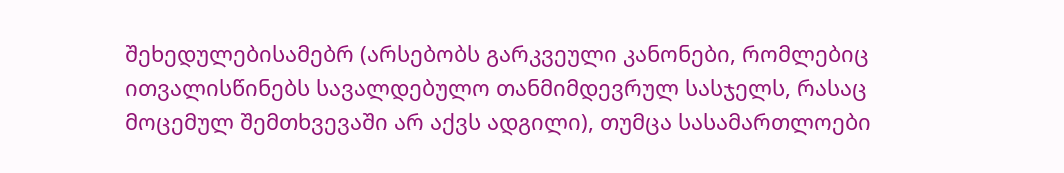შეხედულებისამებრ (არსებობს გარკვეული კანონები, რომლებიც ითვალისწინებს სავალდებულო თანმიმდევრულ სასჯელს, რასაც მოცემულ შემთხვევაში არ აქვს ადგილი), თუმცა სასამართლოები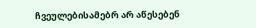ჩვეულებისამებრ არ აწესებენ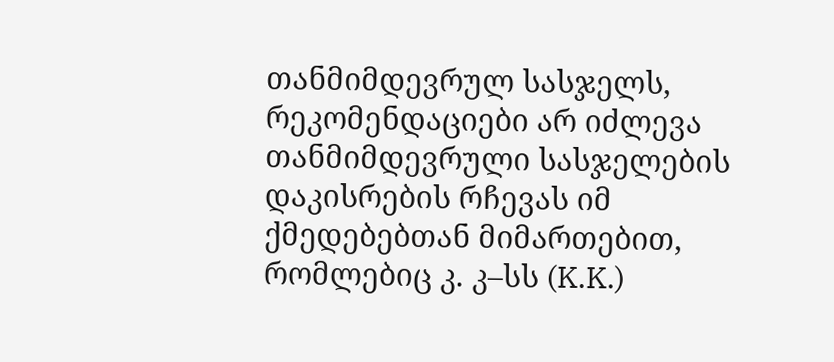თანმიმდევრულ სასჯელს, რეკომენდაციები არ იძლევა თანმიმდევრული სასჯელების დაკისრების რჩევას იმ ქმედებებთან მიმართებით, რომლებიც კ. კ–სს (K.K.)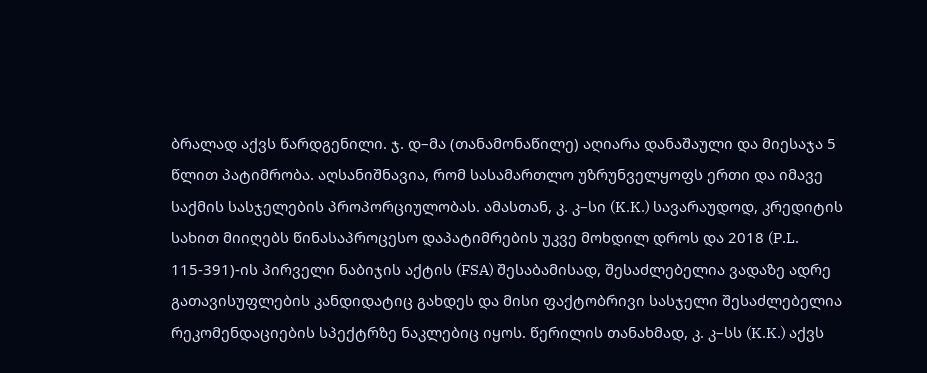ბრალად აქვს წარდგენილი. ჯ. დ–მა (თანამონაწილე) აღიარა დანაშაული და მიესაჯა 5 წლით პატიმრობა. აღსანიშნავია, რომ სასამართლო უზრუნველყოფს ერთი და იმავე საქმის სასჯელების პროპორციულობას. ამასთან, კ. კ–სი (K.K.) სავარაუდოდ, კრედიტის სახით მიიღებს წინასაპროცესო დაპატიმრების უკვე მოხდილ დროს და 2018 (P.L. 115-391)-ის პირველი ნაბიჯის აქტის (FSA) შესაბამისად, შესაძლებელია ვადაზე ადრე გათავისუფლების კანდიდატიც გახდეს და მისი ფაქტობრივი სასჯელი შესაძლებელია რეკომენდაციების სპექტრზე ნაკლებიც იყოს. წერილის თანახმად, კ. კ–სს (K.K.) აქვს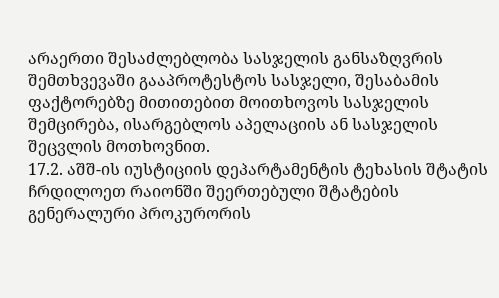არაერთი შესაძლებლობა სასჯელის განსაზღვრის შემთხვევაში გააპროტესტოს სასჯელი, შესაბამის ფაქტორებზე მითითებით მოითხოვოს სასჯელის შემცირება, ისარგებლოს აპელაციის ან სასჯელის შეცვლის მოთხოვნით.
17.2. აშშ-ის იუსტიციის დეპარტამენტის ტეხასის შტატის ჩრდილოეთ რაიონში შეერთებული შტატების გენერალური პროკურორის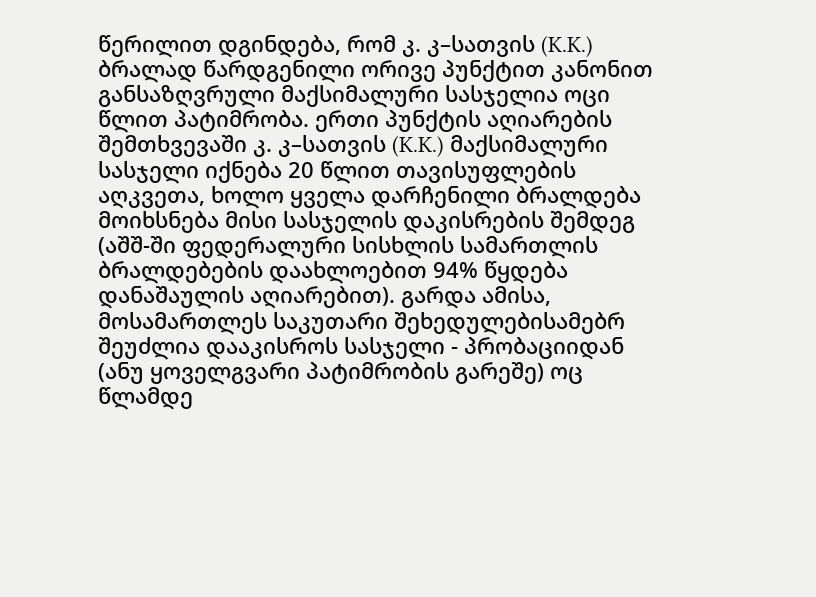წერილით დგინდება, რომ კ. კ–სათვის (K.K.) ბრალად წარდგენილი ორივე პუნქტით კანონით განსაზღვრული მაქსიმალური სასჯელია ოცი წლით პატიმრობა. ერთი პუნქტის აღიარების შემთხვევაში კ. კ–სათვის (K.K.) მაქსიმალური სასჯელი იქნება 20 წლით თავისუფლების აღკვეთა, ხოლო ყველა დარჩენილი ბრალდება მოიხსნება მისი სასჯელის დაკისრების შემდეგ (აშშ-ში ფედერალური სისხლის სამართლის ბრალდებების დაახლოებით 94% წყდება დანაშაულის აღიარებით). გარდა ამისა, მოსამართლეს საკუთარი შეხედულებისამებრ შეუძლია დააკისროს სასჯელი - პრობაციიდან (ანუ ყოველგვარი პატიმრობის გარეშე) ოც წლამდე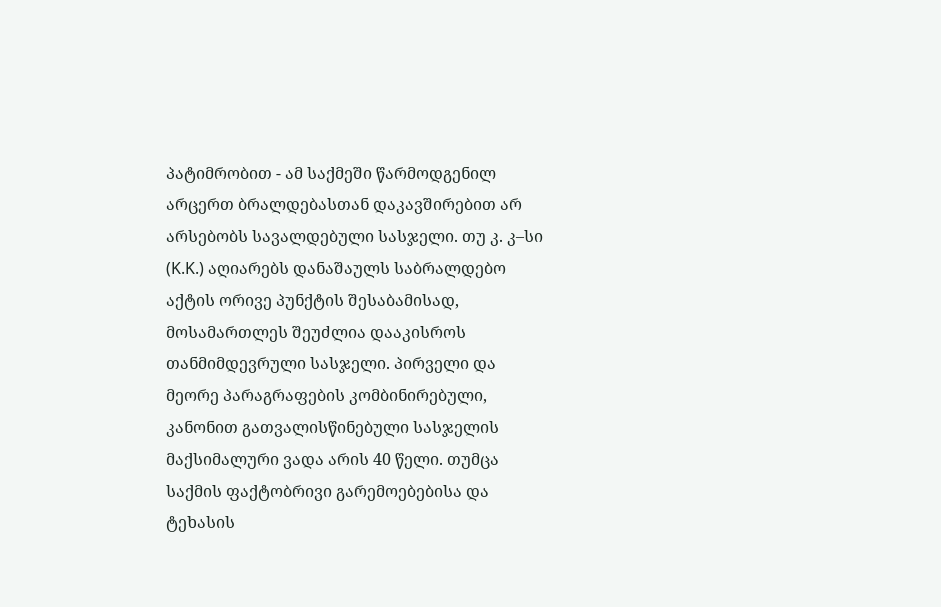პატიმრობით - ამ საქმეში წარმოდგენილ არცერთ ბრალდებასთან დაკავშირებით არ არსებობს სავალდებული სასჯელი. თუ კ. კ–სი (K.K.) აღიარებს დანაშაულს საბრალდებო აქტის ორივე პუნქტის შესაბამისად, მოსამართლეს შეუძლია დააკისროს თანმიმდევრული სასჯელი. პირველი და მეორე პარაგრაფების კომბინირებული, კანონით გათვალისწინებული სასჯელის მაქსიმალური ვადა არის 40 წელი. თუმცა საქმის ფაქტობრივი გარემოებებისა და ტეხასის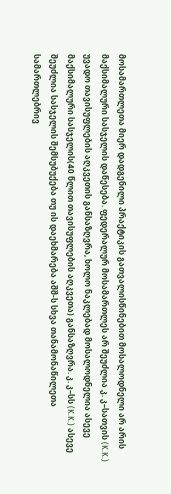მოსამართლეთა მიერ დადგენილი პრაქტიკის გათვალისწინებით მოსალოდნელი არ არის მაქსიმალური სასჯელის დაწესება. ფედერალურ მოსამართლეს არ შეუძლია კ. კ–სათვის (K.K.) უვადო თავისუფლების აღკვეთის განსაზღვრა, ხოლო ნაკლებად მოსალოდნელია ასევე მაქსიმალური სასჯელის(40 წლით თავისუფლების აღკვეთა) განსაზღვრა. კ. კ–სს (K.K.) ასევე შეუძლია სასჯელის შემსუბუქება თუ ის დაეხმარება აშშ-ს სხვა თანამონაწილეთა სამართლებრივ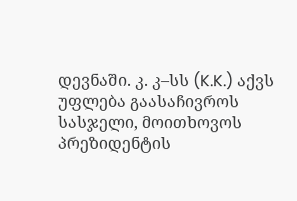დევნაში. კ. კ–სს (K.K.) აქვს უფლება გაასაჩივროს სასჯელი, მოითხოვოს პრეზიდენტის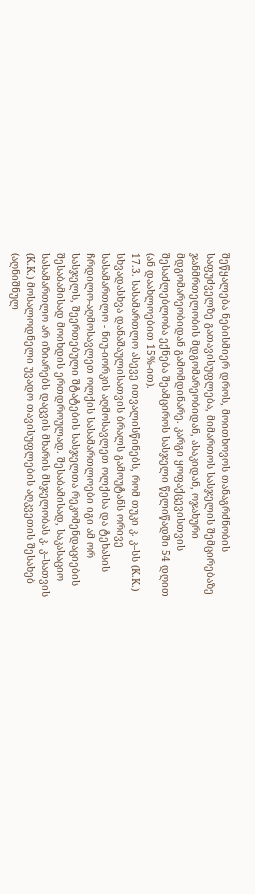შეწყალება ნებისმიერ დროს, მოითხოვოს თანაგრძნობის საფუძველზე გათავისუფლება, მიმართოს სასჯელის შემცირებაზე ჯანმრთელობის მდგომარეობიდან, ასაკიდან, ოჯახური მდგომარეობიდან გამომდინარე. კარგი ყოფაქცევისთვის შესაძლებლობა ექნება შეამციროს სასჯელი წელიწადში 54 დღით (ან დაახლოებით 15%-ით).
17.3. სასამართლო ასევე ითვალისწინებს, რომ თუკი კ. კ–სს (K.K.) სხვადასხვა დანაშაულისათვის ბრალს გამოუტანს ორივე სასამართლო - ნიუ-იორკის აღმოსავლეთ ოლქისა და ტეხასის ჩრდილო-აღმოსავლეთ ოლქის სასამართლოები იგი ამ ორ სასჯელს, შეერთებული შტატების სასჯელთა რეკომენდაციების შესაბამისად მოიხდის ერთდროულად. შესაბამისად, საკასაციო სასამართლო არ იზიარებს დაცვის მხარის მსჯელობას კ. კ–სათვის (K.K.) მოსალოდნელი უვადო თავისუფლების აღკვეთის შესახებ (აღნიშნულ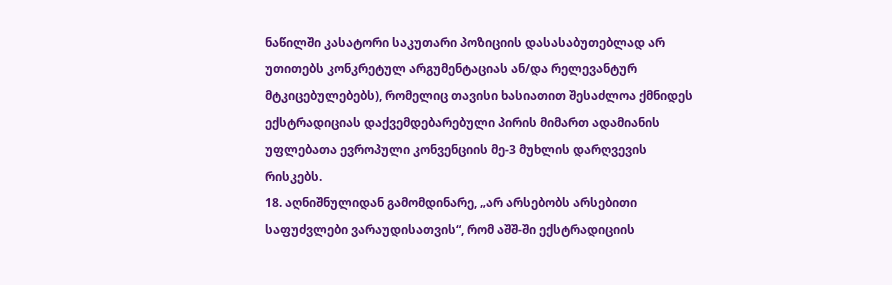ნაწილში კასატორი საკუთარი პოზიციის დასასაბუთებლად არ უთითებს კონკრეტულ არგუმენტაციას ან/და რელევანტურ მტკიცებულებებს), რომელიც თავისი ხასიათით შესაძლოა ქმნიდეს ექსტრადიციას დაქვემდებარებული პირის მიმართ ადამიანის უფლებათა ევროპული კონვენციის მე-3 მუხლის დარღვევის რისკებს.
18. აღნიშნულიდან გამომდინარე, „არ არსებობს არსებითი საფუძვლები ვარაუდისათვის“, რომ აშშ-ში ექსტრადიციის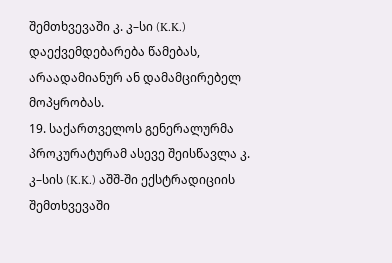შემთხვევაში კ. კ–სი (K.K.) დაექვემდებარება წამებას, არაადამიანურ ან დამამცირებელ მოპყრობას.
19. საქართველოს გენერალურმა პროკურატურამ ასევე შეისწავლა კ. კ–სის (K.K.) აშშ-ში ექსტრადიციის შემთხვევაში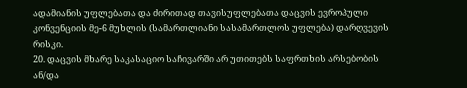ადამიანის უფლებათა და ძირითად თავისუფლებათა დაცვის ევროპული კონვენციის მე-6 მუხლის (სამართლიანი სასამართლოს უფლება) დარღვევის რისკი.
20. დაცვის მხარე საკასაციო საჩივარში არ უთითებს საფრთხის არსებობის ან/და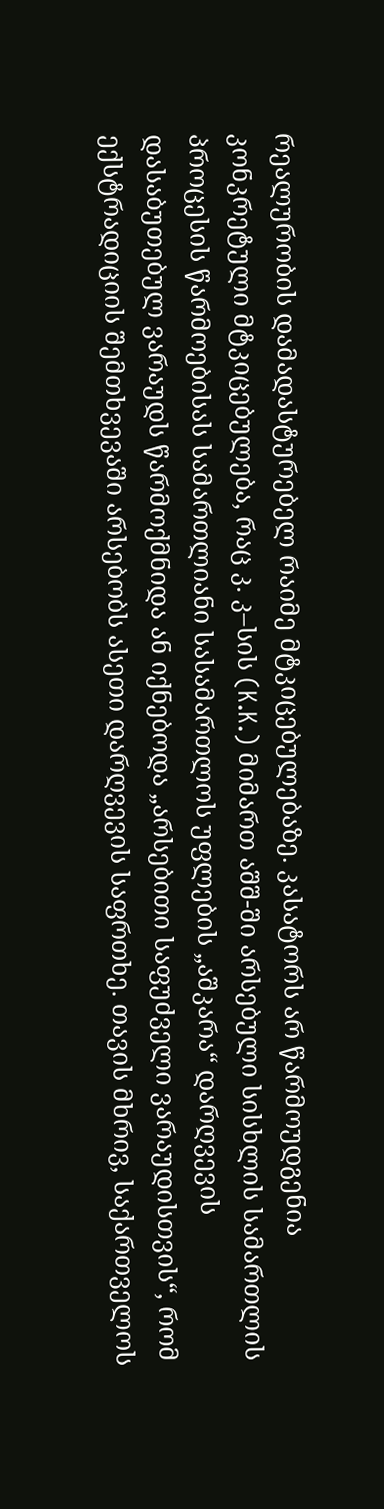რეალურობის დამადასტურებელ რაიმე მტკიცებულებაზე. კასატორს არ წარმოუდგენია კონკრეტული მტკიცებულება, რაც კ. კ–სის (K.K.) მიმართ აშშ-ში არსებული სისხლის სამართლის პროცესის წარმოებისას სამართლიანი სასამართლოს უფლების „აშკარა“ დარღვევის დასაბუთებულ ვარაუდს წარმოქმნიდა ან იქნებოდა „არსებითი საფუძველი ვარაუდისთვის“, რომ ექსტრადიციის შემთხვევაში არსებობს ასეთი დარღვევის საფრთხე. თავის მხრივ, საქართველოს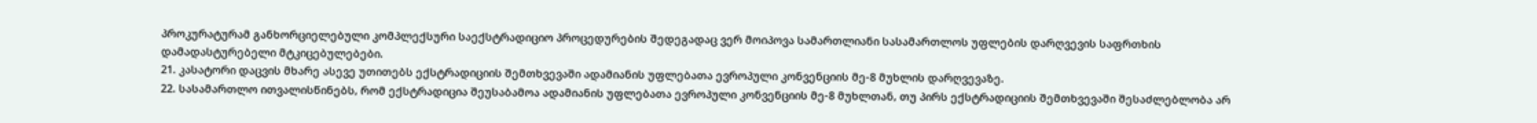პროკურატურამ განხორციელებული კომპლექსური საექსტრადიციო პროცედურების შედეგადაც ვერ მოიპოვა სამართლიანი სასამართლოს უფლების დარღვევის საფრთხის დამადასტურებელი მტკიცებულებები.
21. კასატორი დაცვის მხარე ასევე უთითებს ექსტრადიციის შემთხვევაში ადამიანის უფლებათა ევროპული კონვენციის მე-8 მუხლის დარღვევაზე.
22. სასამართლო ითვალისწინებს, რომ ექსტრადიცია შეუსაბამოა ადამიანის უფლებათა ევროპული კონვენციის მე-8 მუხლთან, თუ პირს ექსტრადიციის შემთხვევაში შესაძლებლობა არ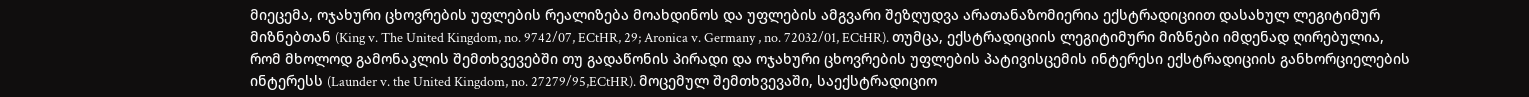მიეცემა, ოჯახური ცხოვრების უფლების რეალიზება მოახდინოს და უფლების ამგვარი შეზღუდვა არათანაზომიერია ექსტრადიციით დასახულ ლეგიტიმურ მიზნებთან (King v. The United Kingdom, no. 9742/07, ECtHR, 29; Aronica v. Germany , no. 72032/01, ECtHR). თუმცა, ექსტრადიციის ლეგიტიმური მიზნები იმდენად ღირებულია, რომ მხოლოდ გამონაკლის შემთხვევებში თუ გადაწონის პირადი და ოჯახური ცხოვრების უფლების პატივისცემის ინტერესი ექსტრადიციის განხორციელების ინტერესს (Launder v. the United Kingdom, no. 27279/95,ECtHR). მოცემულ შემთხვევაში, საექსტრადიციო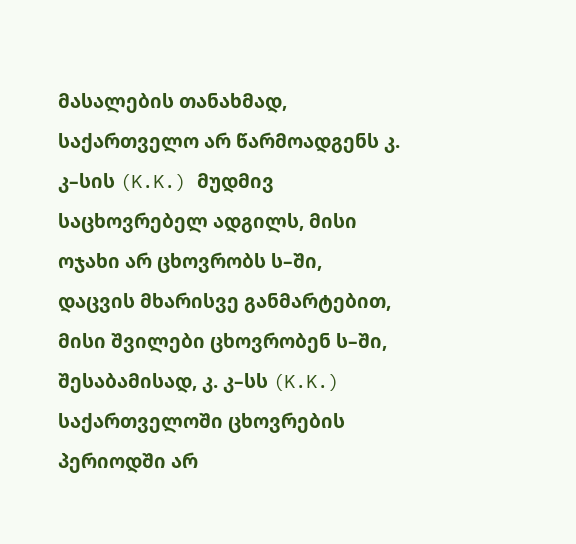მასალების თანახმად, საქართველო არ წარმოადგენს კ. კ–სის (K.K.) მუდმივ საცხოვრებელ ადგილს, მისი ოჯახი არ ცხოვრობს ს–ში, დაცვის მხარისვე განმარტებით, მისი შვილები ცხოვრობენ ს–ში, შესაბამისად, კ. კ–სს (K.K.) საქართველოში ცხოვრების პერიოდში არ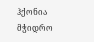ჰქონია მჭიდრო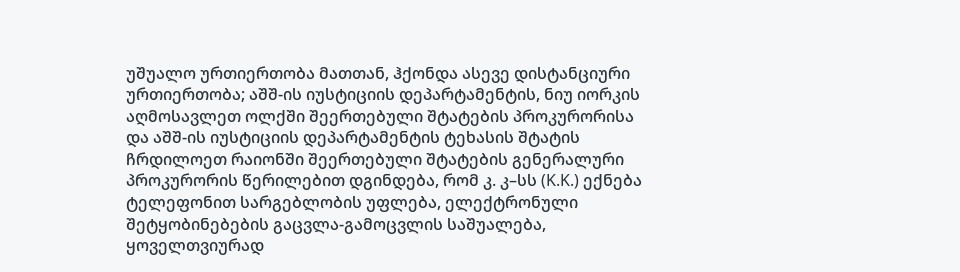უშუალო ურთიერთობა მათთან, ჰქონდა ასევე დისტანციური ურთიერთობა; აშშ-ის იუსტიციის დეპარტამენტის, ნიუ იორკის აღმოსავლეთ ოლქში შეერთებული შტატების პროკურორისა და აშშ-ის იუსტიციის დეპარტამენტის ტეხასის შტატის ჩრდილოეთ რაიონში შეერთებული შტატების გენერალური პროკურორის წერილებით დგინდება, რომ კ. კ–სს (K.K.) ექნება ტელეფონით სარგებლობის უფლება, ელექტრონული შეტყობინებების გაცვლა-გამოცვლის საშუალება, ყოველთვიურად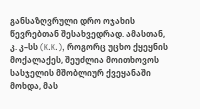განსაზღვრული დრო ოჯახის წევრებთან შესახვედრად. ამასთან, კ. კ–სს (K.K.), როგორც უცხო ქყეყნის მოქალაქეს, შეუძლია მოითხოვოს სასჯელის მშობლიურ ქვეყანაში მოხდა, მას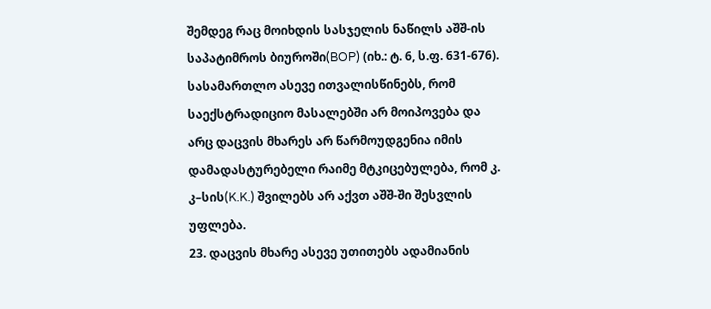შემდეგ რაც მოიხდის სასჯელის ნაწილს აშშ-ის საპატიმროს ბიუროში(BOP) (იხ.: ტ. 6, ს.ფ. 631-676). სასამართლო ასევე ითვალისწინებს, რომ საექსტრადიციო მასალებში არ მოიპოვება და არც დაცვის მხარეს არ წარმოუდგენია იმის დამადასტურებელი რაიმე მტკიცებულება, რომ კ. კ–სის(K.K.) შვილებს არ აქვთ აშშ-ში შესვლის უფლება.
23. დაცვის მხარე ასევე უთითებს ადამიანის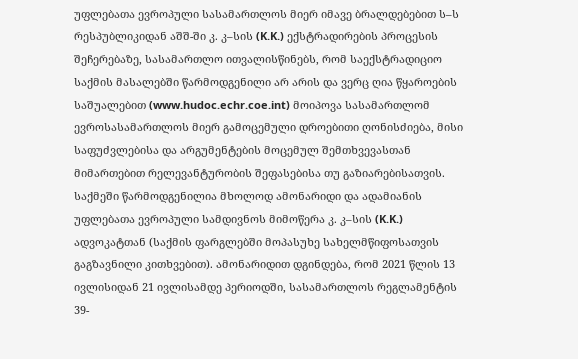უფლებათა ევროპული სასამართლოს მიერ იმავე ბრალდებებით ს–ს რესპუბლიკიდან აშშ-ში კ. კ–სის (K.K.) ექსტრადირების პროცესის შეჩერებაზე, სასამართლო ითვალისწინებს, რომ საექსტრადიციო საქმის მასალებში წარმოდგენილი არ არის და ვერც ღია წყაროების საშუალებით (www.hudoc.echr.coe.int) მოიპოვა სასამართლომ ევროსასამართლოს მიერ გამოცემული დროებითი ღონისძიება, მისი საფუძვლებისა და არგუმენტების მოცემულ შემთხვევასთან მიმართებით რელევანტურობის შეფასებისა თუ გაზიარებისათვის. საქმეში წარმოდგენილია მხოლოდ ამონარიდი და ადამიანის უფლებათა ევროპული სამდივნოს მიმოწერა კ. კ–სის (K.K.) ადვოკატთან (საქმის ფარგლებში მოპასუხე სახელმწიფოსათვის გაგზავნილი კითხვებით). ამონარიდით დგინდება, რომ 2021 წლის 13 ივლისიდან 21 ივლისამდე პერიოდში, სასამართლოს რეგლამენტის 39-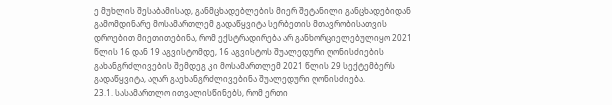ე მუხლის შესაბამისად, განმცხადებლების მიერ შეტანილი განცხადებიდან გამომდინარე მოსამართლემ გადაწყვიტა სერბეთის მთავრობისათვის დროებით მიეთითებინა, რომ ექსტრადირება არ განხორციელებულიყო 2021 წლის 16 დან 19 აგვისტომდე, 16 აგვისტოს შუალედური ღონისძიების გახანგრძლივების შემდეგ კი მოსამართლემ 2021 წლის 29 სექტემბერს გადაწყვიტა, აღარ გაეხანგრძლივებინა შუალედური ღონისძიება.
23.1. სასამართლო ითვალისწინებს, რომ ერთი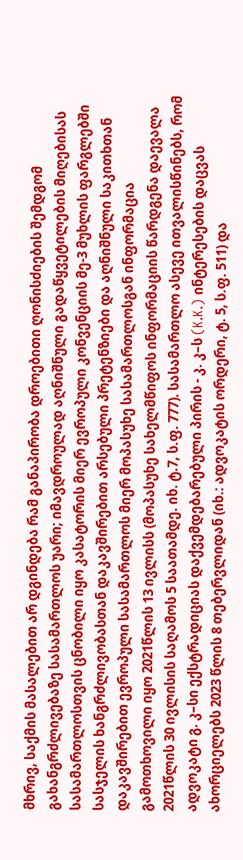მხრივ, საქმის მასალებით არ დგინდება რამ განაპირობა დროებითი ღონისძიების შემდგომ გახანგრძლივებაზე სასამართლოს უარი; იმავდროულად აღნიშნული გადაწყვეტილების მიღებისას სასამართლოსთვის ცნობილი იყო კასატორის მიერ ევროპული კონვენციის მე-3 მუხლის ფარგლებში სასჯელის ხანგრძლივობასთან დაკავშირებით არსებული პრეტენზიები და აღნიშნული საკითხთან დაკავშირებით ევროპული სასამართლოს მიერ მოპასუხე სასამართლოსგან ინფორმაცია გამოთხოვილი იყო 2021წლის 13 ივლისს (მოპასუხე სახელმწიფოს ინფორმაციის წარდგენა დაევალა 2021წლის 30 ივლისის საღამოს 5 საათამდე. იხ. ტ.7, ს.ფ. 777). სასამართლო ასევე ითვალისწინებს, რომ ადვოკატი გ. კ–სი ექსტრადიციას დაქვემდებარებული პირის - კ. კ–ს (K.K.) ინტერესების დაცვას ახორციელებს 2023 წლის 8 თებერვლიდან (იხ.: ადვოკატის ორდერი, ტ. 5, ს.ფ. 511) და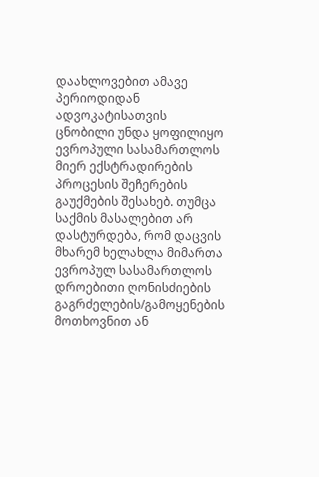დაახლოვებით ამავე პერიოდიდან ადვოკატისათვის ცნობილი უნდა ყოფილიყო ევროპული სასამართლოს მიერ ექსტრადირების პროცესის შეჩერების გაუქმების შესახებ. თუმცა საქმის მასალებით არ დასტურდება, რომ დაცვის მხარემ ხელახლა მიმართა ევროპულ სასამართლოს დროებითი ღონისძიების გაგრძელების/გამოყენების მოთხოვნით ან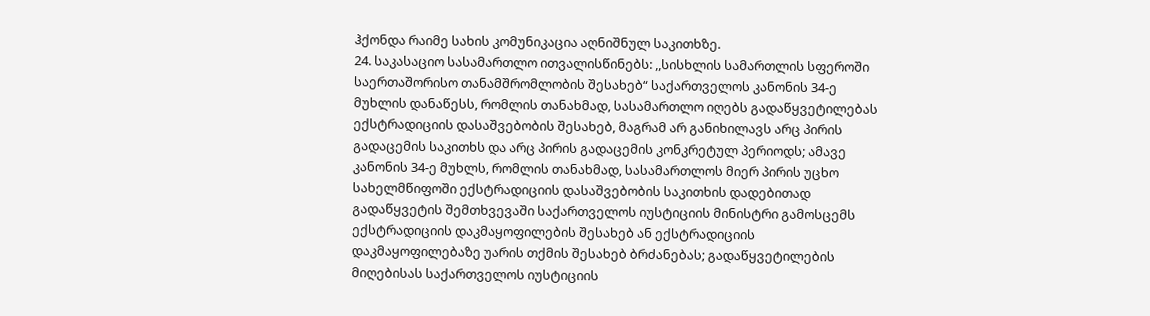ჰქონდა რაიმე სახის კომუნიკაცია აღნიშნულ საკითხზე.
24. საკასაციო სასამართლო ითვალისწინებს: ,,სისხლის სამართლის სფეროში საერთაშორისო თანამშრომლობის შესახებ“ საქართველოს კანონის 34-ე მუხლის დანაწესს, რომლის თანახმად, სასამართლო იღებს გადაწყვეტილებას ექსტრადიციის დასაშვებობის შესახებ, მაგრამ არ განიხილავს არც პირის გადაცემის საკითხს და არც პირის გადაცემის კონკრეტულ პერიოდს; ამავე კანონის 34-ე მუხლს, რომლის თანახმად, სასამართლოს მიერ პირის უცხო სახელმწიფოში ექსტრადიციის დასაშვებობის საკითხის დადებითად გადაწყვეტის შემთხვევაში საქართველოს იუსტიციის მინისტრი გამოსცემს ექსტრადიციის დაკმაყოფილების შესახებ ან ექსტრადიციის დაკმაყოფილებაზე უარის თქმის შესახებ ბრძანებას; გადაწყვეტილების მიღებისას საქართველოს იუსტიციის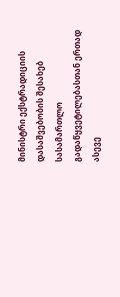მინისტრი ექსტრადიციის დასაშვებობის შესახებ სასამართლო გადაწყვეტილებასთან ერთად ასევე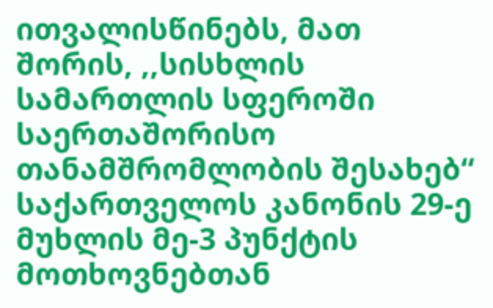ითვალისწინებს, მათ შორის, ,,სისხლის სამართლის სფეროში საერთაშორისო თანამშრომლობის შესახებ“ საქართველოს კანონის 29-ე მუხლის მე-3 პუნქტის მოთხოვნებთან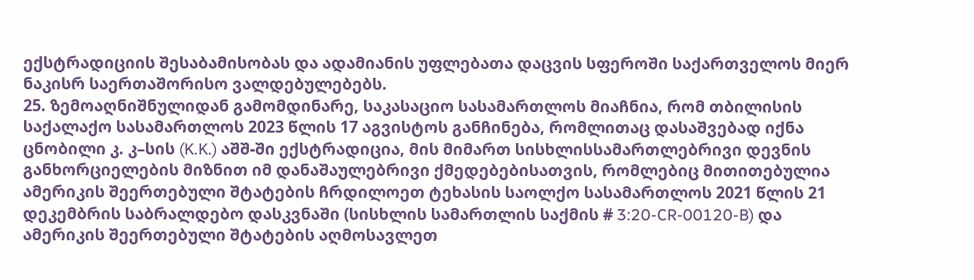ექსტრადიციის შესაბამისობას და ადამიანის უფლებათა დაცვის სფეროში საქართველოს მიერ ნაკისრ საერთაშორისო ვალდებულებებს.
25. ზემოაღნიშნულიდან გამომდინარე, საკასაციო სასამართლოს მიაჩნია, რომ თბილისის საქალაქო სასამართლოს 2023 წლის 17 აგვისტოს განჩინება, რომლითაც დასაშვებად იქნა ცნობილი კ. კ–სის (K.K.) აშშ-ში ექსტრადიცია, მის მიმართ სისხლისსამართლებრივი დევნის განხორციელების მიზნით იმ დანაშაულებრივი ქმედებებისათვის, რომლებიც მითითებულია ამერიკის შეერთებული შტატების ჩრდილოეთ ტეხასის საოლქო სასამართლოს 2021 წლის 21 დეკემბრის საბრალდებო დასკვნაში (სისხლის სამართლის საქმის # 3:20-CR-00120-B) და ამერიკის შეერთებული შტატების აღმოსავლეთ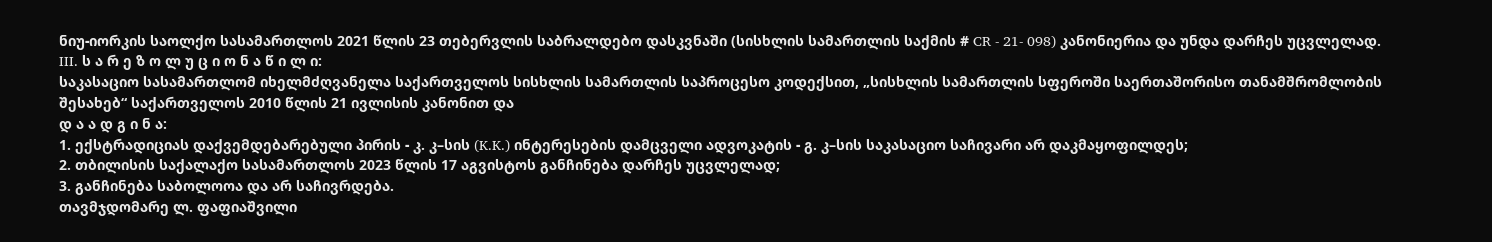ნიუ-იორკის საოლქო სასამართლოს 2021 წლის 23 თებერვლის საბრალდებო დასკვნაში (სისხლის სამართლის საქმის # CR - 21- 098) კანონიერია და უნდა დარჩეს უცვლელად.
III. ს ა რ ე ზ ო ლ უ ც ი ო ნ ა წ ი ლ ი:
საკასაციო სასამართლომ იხელმძღვანელა საქართველოს სისხლის სამართლის საპროცესო კოდექსით, „სისხლის სამართლის სფეროში საერთაშორისო თანამშრომლობის შესახებ“ საქართველოს 2010 წლის 21 ივლისის კანონით და
დ ა ა დ გ ი ნ ა:
1. ექსტრადიციას დაქვემდებარებული პირის - კ. კ–სის (K.K.) ინტერესების დამცველი ადვოკატის - გ. კ–სის საკასაციო საჩივარი არ დაკმაყოფილდეს;
2. თბილისის საქალაქო სასამართლოს 2023 წლის 17 აგვისტოს განჩინება დარჩეს უცვლელად;
3. განჩინება საბოლოოა და არ საჩივრდება.
თავმჯდომარე ლ. ფაფიაშვილი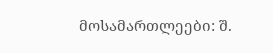მოსამართლეები: შ.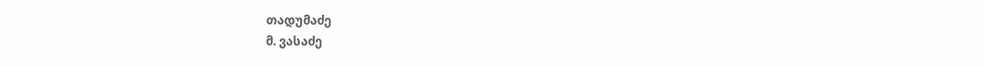თადუმაძე
მ. ვასაძე